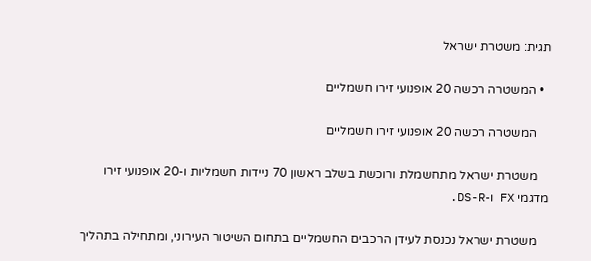תגית: משטרת ישראל

  • המשטרה רכשה 20 אופנועי זירו חשמליים

    המשטרה רכשה 20 אופנועי זירו חשמליים

    משטרת ישראל מתחשמלת ורוכשת בשלב ראשון 70 ניידות חשמליות ו-20 אופנועי זירו מדגמי FX ו-DS-R.

    משטרת ישראל נכנסת לעידן הרכבים החשמליים בתחום השיטור העירוני, ומתחילה בתהליך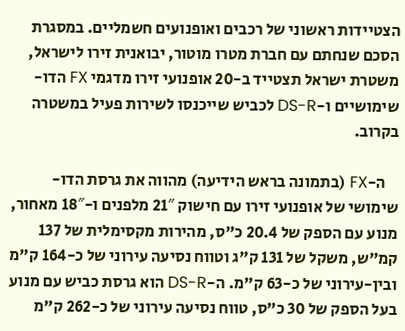הצטיידות ראשוני של רכבים ואופנועים חשמליים. במסגרת הסכם שנחתם עם חברת מטרו מוטור, יבואנית זירו לישראל, משטרת ישראל תצטייד ב-20 אופנועי זירו מדגמי FX הדו-שימושיים ו-DS-R לכביש שייכנסו לשירות פעיל במשטרה בקרוב.

    ה-FX (בתמונה בראש הידיעה) מהווה את גרסת הדו-שימושי של אופנועי זירו עם חישוק 21″ מלפנים ו-18″ מאחור, מנוע עם הספק של 20.4 כ"ס, מהירות מקסימלית של 137 קמ"ש, משקל של 131 ק"ג וטווח נסיעה עירוני של כ-164 ק"מ ובין-עירוני של כ-63 ק"מ. ה-DS-R הוא גרסת כביש עם מנוע בעל הספק של 30 כ"ס, טווח נסיעה עירוני של כ-262 ק"מ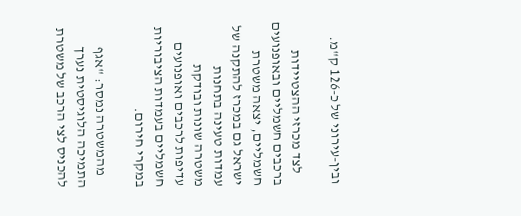ובין-עירוני של כ-126 ק"מ.

    לצד מכרזי ההצטיידות ברכבים חשמליים ובאופנועים חשמליים, יצאה משטרת ישראל גם במכרז להתקנה של עמדות טעינה בתחנות משטרה שונות ובודקת עדיפות לרכבים ואופנועים חשמליים בעמדות הציבוריות במקרי חירום.

    מהמשטרה נמסר: "אגף התמיכה הלוגיסטית נערך להכניס לצי הרכב של משטרת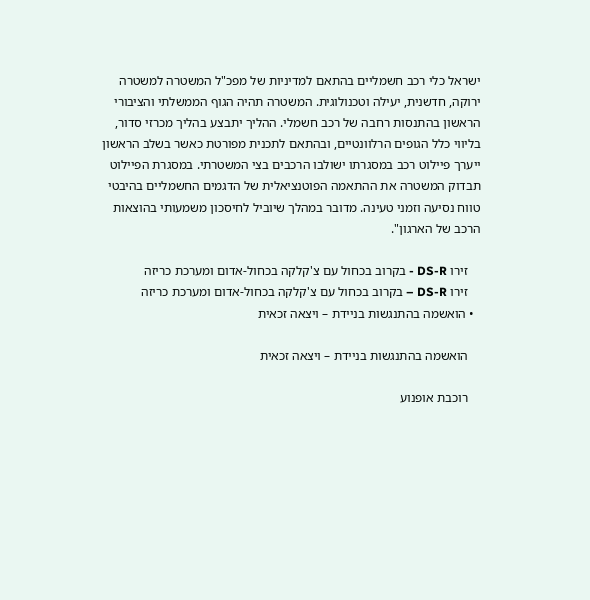ישראל כלי רכב חשמליים בהתאם למדיניות של מפכ"ל המשטרה למשטרה ירוקה, חדשנית, יעילה וטכנולוגית. המשטרה תהיה הגוף הממשלתי והציבורי הראשון בהתנסות רחבה של רכב חשמלי. ההליך יתבצע בהליך מכרזי סדור, בליווי כלל הגופים הרלוונטיים, ובהתאם לתכנית מפורטת כאשר בשלב הראשון ייערך פיילוט רכב במסגרתו ישולבו הרכבים בצי המשטרתי. במסגרת הפיילוט תבדוק המשטרה את ההתאמה הפוטנציאלית של הדגמים החשמליים בהיבטי טווח נסיעה וזמני טעינה. מדובר במהלך שיוביל לחיסכון משמעותי בהוצאות הרכב של הארגון".

    זירו DS-R - בקרוב בכחול עם צ'קלקה בכחול-אדום ומערכת כריזה
    זירו DS-R – בקרוב בכחול עם צ'קלקה בכחול-אדום ומערכת כריזה
  • הואשמה בהתנגשות בניידת – ויצאה זכאית

    הואשמה בהתנגשות בניידת – ויצאה זכאית

    רוכבת אופנוע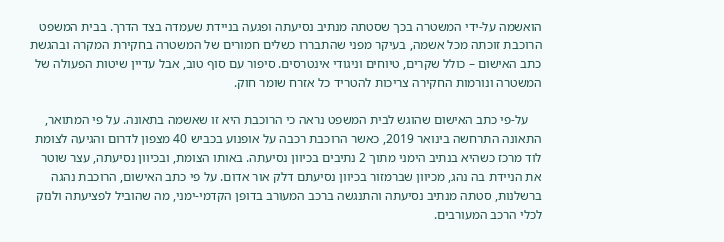הואשמה על-ידי המשטרה בכך שסטתה מנתיב נסיעתה ופגעה בניידת שעמדה בצד הדרך. בבית המשפט הרוכבת זוכתה מכל אשמה, בעיקר מפני שהתבררו כשלים חמורים של המשטרה בחקירת המקרה ובהגשת כתב האישום – כולל שקרים, טיוחים וניגודי אינטרסים. סיפור עם סוף טוב, אבל עדיין שיטות הפעולה של המשטרה ונורמות החקירה צריכות להטריד כל אזרח שומר חוק.

    על-פי כתב האישום שהוגש לבית המשפט נראה כי הרוכבת היא זו שאשמה בתאונה. על פי המתואר, התאונה התרחשה בינואר 2019, כאשר הרוכבת רכבה על אופנוע בכביש 40 מצפון לדרום והגיעה לצומת לוד מרכז כשהיא בנתיב הימני מתוך 2 נתיבים בכיוון נסיעתה. באותו הצומת, ובכיוון נסיעתה, עצר שוטר את הניידת בה נהג, מכיוון שברמזור בכיוון נסיעתם דלק אור אדום. על פי כתב האישום, הרוכבת נהגה ברשלנות, סטתה מנתיב נסיעתה והתנגשה ברכב המעורב בדופן הקדמי-ימני, מה שהוביל לפציעתה ולנזק לכלי הרכב המעורבים.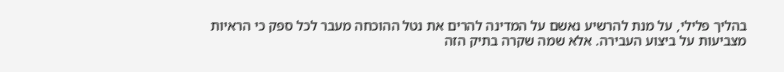בהליך פלילי, על מנת להרשיע נאשם על המדינה להרים את נטל ההוכחה מעבר לכל ספק כי הראיות מצביעות על ביצוע העבירה. אלא שמה שקרה בתיק הזה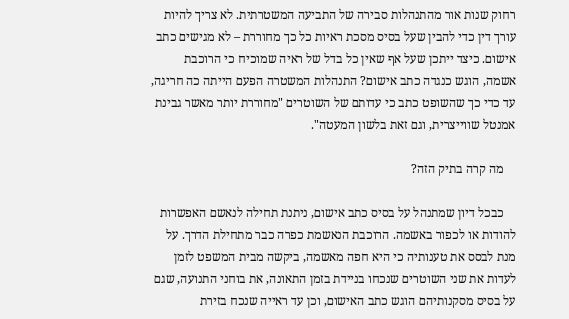רחוק שנות אור מהתנהלות סבירה של התביעה המשטרתית. לא צריך להיות עורך דין כדי להבין שעל בסיס מסכת ראיות כל כך מחוררת – לא מגישים כתב אישום. כיצד ייתכן שעל אף שאין כל בדל של ראיה שמוכיח כי הרוכבת אשמה, הוגש כנגדה כתב אישום? התנהלות המשטרה הפעם הייתה כה חריגה, עד כדי כך שהשופט כתב כי עדותם של השוטרים "מחוררת יותר מאשר גבינת אמנטל שווייצרית, וגם זאת בלשון המעטה".

    מה קרה בתיק הזה?

    כבכל דיון שמתנהל על בסיס כתב אישום, ניתנת תחילה לנאשם האפשרות להודות או לכפור באשמה. הרוכבת הנאשמת כפרה כבר מתחילת הדרך. על מנת לבסס את טענותיה כי היא חפה מאשמה, ביקשה מבית המשפט לזמן לעדות את שני השוטרים שנכחו בניידת בזמן התאונה, את בוחני התנועה, שגם על בסיס מסקנותיהם הוגש כתב האישום, וכן עד ראייה שנכח בזירת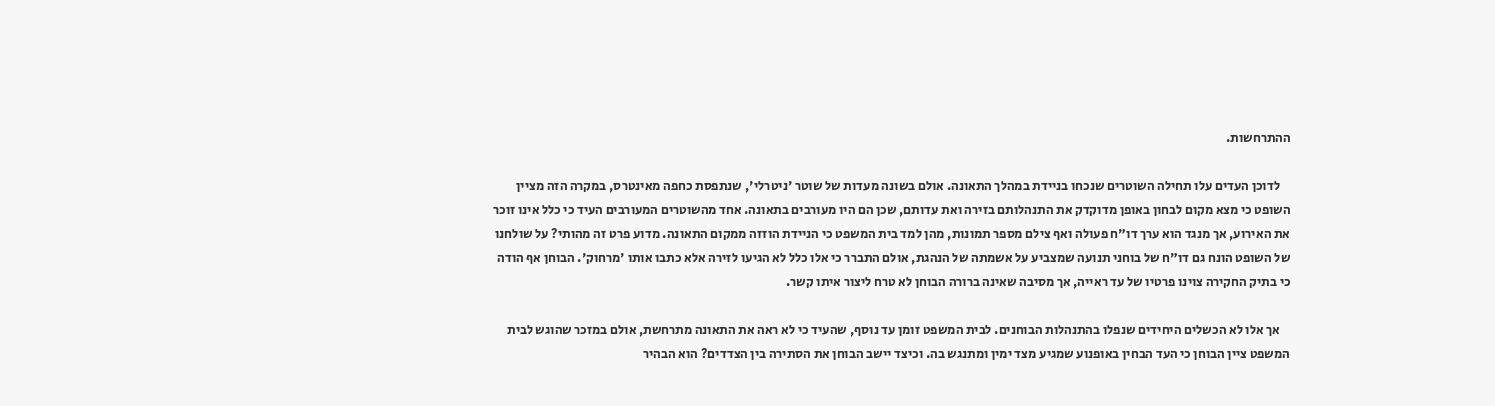ההתרחשות.

    לדוכן העדים עלו תחילה השוטרים שנכחו בניידת במהלך התאונה. אולם בשונה מעדות של שוטר 'ניטרלי', שנתפסת כחפה מאינטרס, במקרה הזה מציין השופט כי מצא מקום לבחון באופן מדוקדק את התנהלותם בזירה ואת עדותם, שכן הם היו מעורבים בתאונה. אחד מהשוטרים המעורבים העיד כי כלל אינו זוכר את האירוע, אך מנגד הוא ערך דו"ח פעולה ואף צילם מספר תמונות, מהן למד בית המשפט כי הניידת הוזזה ממקום התאונה. מדוע פרט זה מהותי? על שולחנו של השופט הונח גם דו"ח של בוחני תנועה שמצביע על אשמתה של הנהגת, אולם התברר כי אלו כלל לא הגיעו לזירה אלא כתבו אותו 'מרחוק'. הבוחן אף הודה כי בתיק החקירה צוינו פרטיו של עד ראייה, אך מסיבה שאינה ברורה הבוחן לא טרח ליצור איתו קשר.

    אך אלו לא הכשלים היחידים שנפלו בהתנהלות הבוחנים. לבית המשפט זומן עד נוסף, שהעיד כי לא ראה את התאונה מתרחשת, אולם במזכר שהוגש לבית המשפט ציין הבוחן כי העד הבחין באופנוע שמגיע מצד ימין ומתנגש בה. וכיצד יישב הבוחן את הסתירה בין הצדדים? הוא הבהיר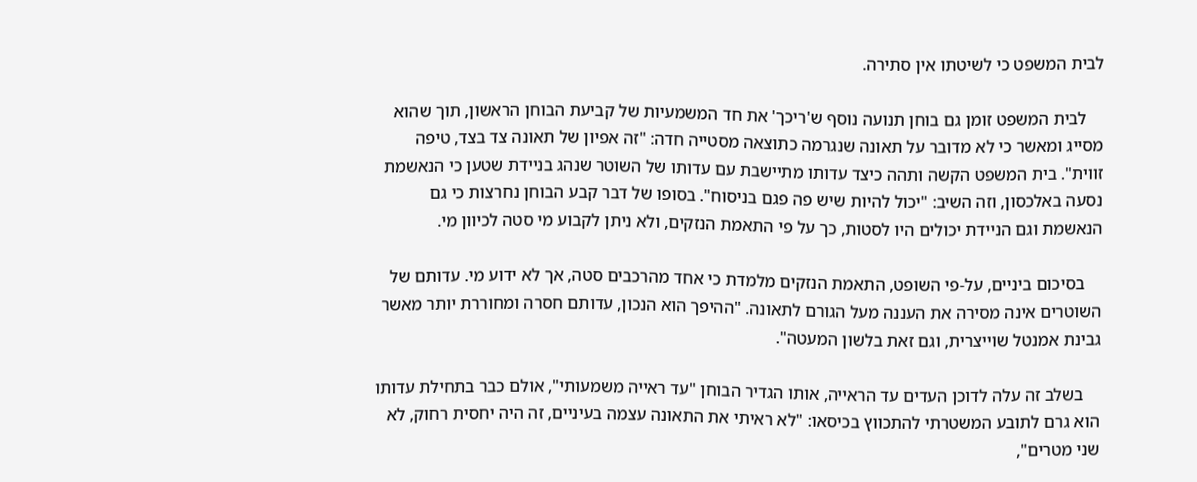לבית המשפט כי לשיטתו אין סתירה.

    לבית המשפט זומן גם בוחן תנועה נוסף ש'ריכך' את חד המשמעיות של קביעת הבוחן הראשון, תוך שהוא מסייג ומאשר כי לא מדובר על תאונה שנגרמה כתוצאה מסטייה חדה: "זה אפיון של תאונה צד בצד, טיפה זווית". בית המשפט הקשה ותהה כיצד עדותו מתיישבת עם עדותו של השוטר שנהג בניידת שטען כי הנאשמת נסעה באלכסון, וזה השיב: "יכול להיות שיש פה פגם בניסוח". בסופו של דבר קבע הבוחן נחרצות כי גם הנאשמת וגם הניידת יכולים היו לסטות, כך על פי התאמת הנזקים, ולא ניתן לקבוע מי סטה לכיוון מי.

    בסיכום ביניים, על-פי השופט, התאמת הנזקים מלמדת כי אחד מהרכבים סטה, אך לא ידוע מי. עדותם של השוטרים אינה מסירה את העננה מעל הגורם לתאונה. "ההיפך הוא הנכון, עדותם חסרה ומחוררת יותר מאשר גבינת אמנטל שוייצרית, וגם זאת בלשון המעטה".

    בשלב זה עלה לדוכן העדים עד הראייה, אותו הגדיר הבוחן "עד ראייה משמעותי", אולם כבר בתחילת עדותו הוא גרם לתובע המשטרתי להתכווץ בכיסאו: "לא ראיתי את התאונה עצמה בעיניים, זה היה יחסית רחוק, לא שני מטרים",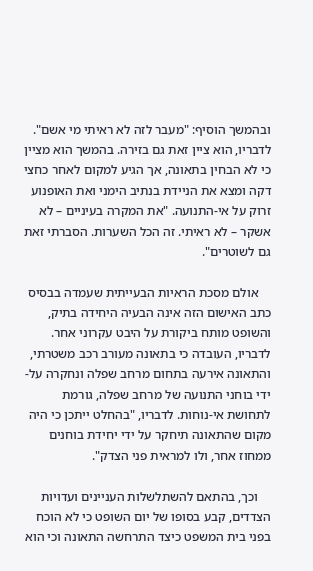ובהמשך הוסיף: "מעבר לזה לא ראיתי מי אשם". לדבריו, הוא ציין זאת גם בזירה. בהמשך הוא מציין כי לא הבחין בתאונה, אך הגיע למקום לאחר כחצי דקה ומצא את הניידת בנתיב הימני ואת האופנוע זרוק על אי-התנועה. "את המקרה בעיניים – לא אשקר – לא ראיתי. זה הכל השערות. הסברתי זאת גם לשוטרים".

    אולם מסכת הראיות הבעייתית שעמדה בבסיס כתב האישום הזה אינה הבעיה היחידה בתיק, והשופט מותח ביקורת על היבט עקרוני אחר. לדבריו, העובדה כי בתאונה מעורב רכב משטרתי, והתאונה אירעה בתחום מרחב שפלה ונחקרה על-ידי בוחני התנועה של מרחב שפלה, גורמת לתחושת אי-נוחות. לדבריו, "בהחלט ייתכן כי היה מקום שהתאונה תיחקר על ידי יחידת בוחנים ממחוז אחר, ולו למראית פני הצדק".

    וכך, בהתאם להשתלשלות העניינים ועדויות הצדדים, קבע בסופו של יום השופט כי לא הוכח בפני בית המשפט כיצד התרחשה התאונה וכי הוא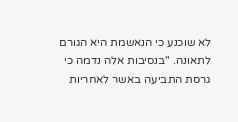לא שוכנע כי הנאשמת היא הגורם לתאונה. "בנסיבות אלה נדמה כי גרסת התביעה באשר לאחריות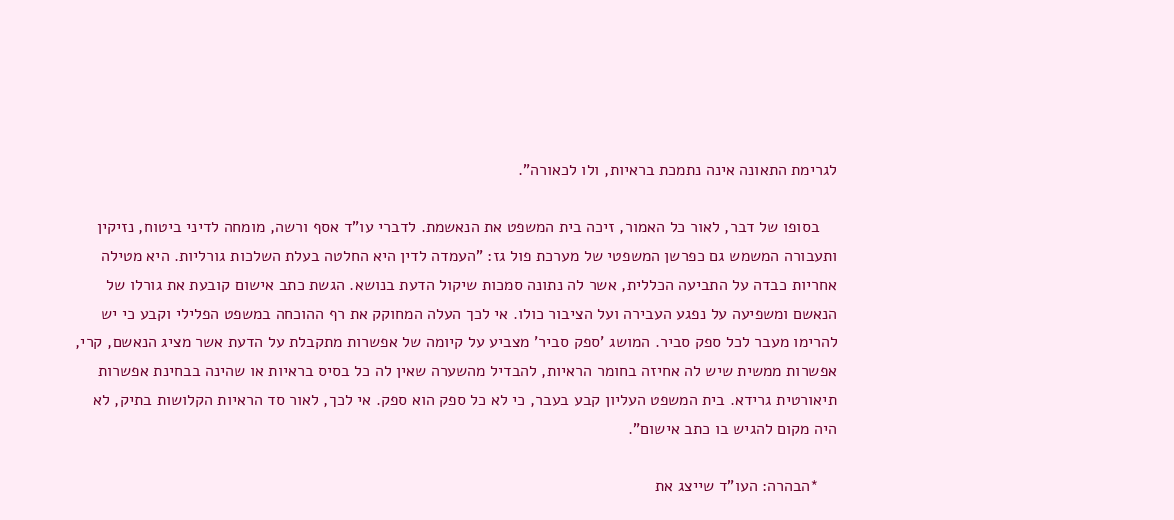לגרימת התאונה אינה נתמכת בראיות, ולו לכאורה".

    בסופו של דבר, לאור כל האמור, זיכה בית המשפט את הנאשמת. לדברי עו"ד אסף ורשה, מומחה לדיני ביטוח, נזיקין ותעבורה המשמש גם כפרשן המשפטי של מערכת פול גז: "העמדה לדין היא החלטה בעלת השלכות גורליות. היא מטילה אחריות כבדה על התביעה הכללית, אשר לה נתונה סמכות שיקול הדעת בנושא. הגשת כתב אישום קובעת את גורלו של הנאשם ומשפיעה על נפגע העבירה ועל הציבור כולו. אי לכך העלה המחוקק את רף ההוכחה במשפט הפלילי וקבע כי יש להרימו מעבר לכל ספק סביר. המושג 'ספק סביר' מצביע על קיומה של אפשרות מתקבלת על הדעת אשר מציג הנאשם, קרי, אפשרות ממשית שיש לה אחיזה בחומר הראיות, להבדיל מהשערה שאין לה כל בסיס בראיות או שהינה בבחינת אפשרות תיאורטית גרידא. בית המשפט העליון קבע בעבר, כי לא כל ספק הוא ספק. אי לכך, לאור סד הראיות הקלושות בתיק, לא היה מקום להגיש בו כתב אישום".

    *הבהרה: העו"ד שייצג את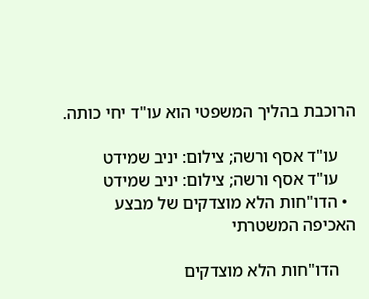הרוכבת בהליך המשפטי הוא עו"ד יחי כותה.

    עו"ד אסף ורשה; צילום: יניב שמידט
    עו"ד אסף ורשה; צילום: יניב שמידט
  • הדו"חות הלא מוצדקים של מבצע האכיפה המשטרתי

    הדו"חות הלא מוצדקים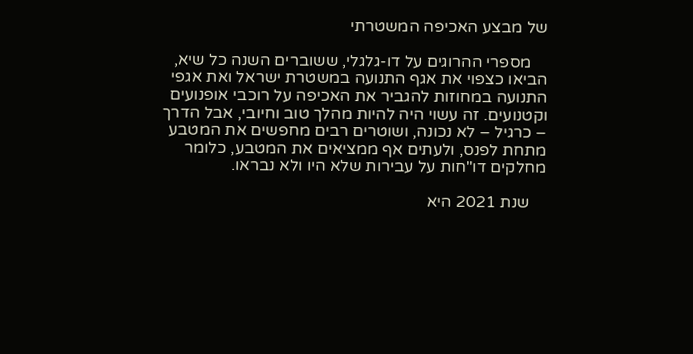של מבצע האכיפה המשטרתי

    מספרי ההרוגים על דו-גלגלי, ששוברים השנה כל שיא, הביאו כצפוי את אגף התנועה במשטרת ישראל ואת אגפי התנועה במחוזות להגביר את האכיפה על רוכבי אופנועים וקטנועים. זה עשוי היה להיות מהלך טוב וחיובי, אבל הדרך – כרגיל – לא נכונה, ושוטרים רבים מחפשים את המטבע מתחת לפנס, ולעתים אף ממציאים את המטבע, כלומר מחלקים דו"חות על עבירות שלא היו ולא נבראו.

    שנת 2021 היא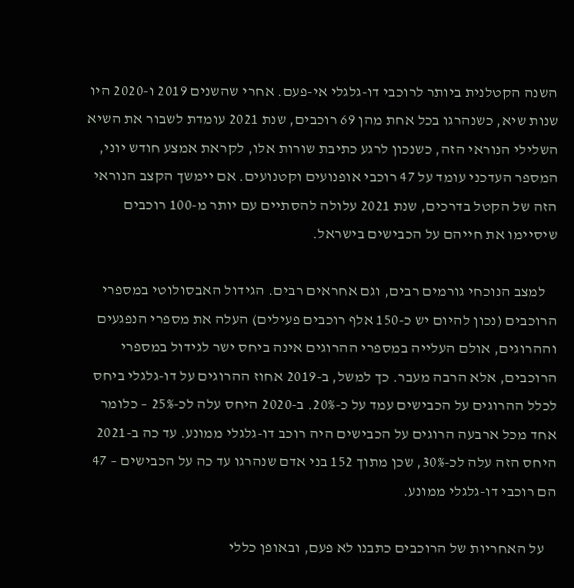השנה הקטלנית ביותר לרוכבי דו-גלגלי אי-פעם. אחרי שהשנים 2019 ו-2020 היו שנות שיא, כשנהרגו בכל אחת מהן 69 רוכבים, שנת 2021 עומדת לשבור את השיא השלילי הנוראי הזה, כשנכון לרגע כתיבת שורות אלו, לקראת אמצע חודש יוני, המספר העדכני עומד על 47 רוכבי אופנועים וקטנועים. אם יימשך הקצב הנוראי הזה של הקטל בדרכים, שנת 2021 עלולה להסתיים עם יותר מ-100 רוכבים שיסיימו את חייהם על הכבישים בישראל.

    למצב הנוכחי גורמים רבים, וגם אחראים רבים. הגידול האבסולוטי במספרי הרוכבים (נכון להיום יש כ-150 אלף רוכבים פעילים) העלה את מספרי הנפגעים וההרוגים, אולם העלייה במספרי ההרוגים אינה ביחס ישר לגידול במספרי הרוכבים, אלא הרבה מעבר. כך למשל, ב-2019 אחוז ההרוגים על דו-גלגלי ביחס לכלל ההרוגים על הכבישים עמד על כ-20%. ב-2020 היחס עלה לכ-25% – כלומר אחד מכל ארבעה הרוגים על הכבישים היה רוכב דו-גלגלי ממונע. עד כה ב-2021 היחס הזה עלה לכ-30%, שכן מתוך 152 בני אדם שנהרגו עד כה על הכבישים – 47 הם רוכבי דו-גלגלי ממונע.

    על האחריות של הרוכבים כתבנו לא פעם, ובאופן כללי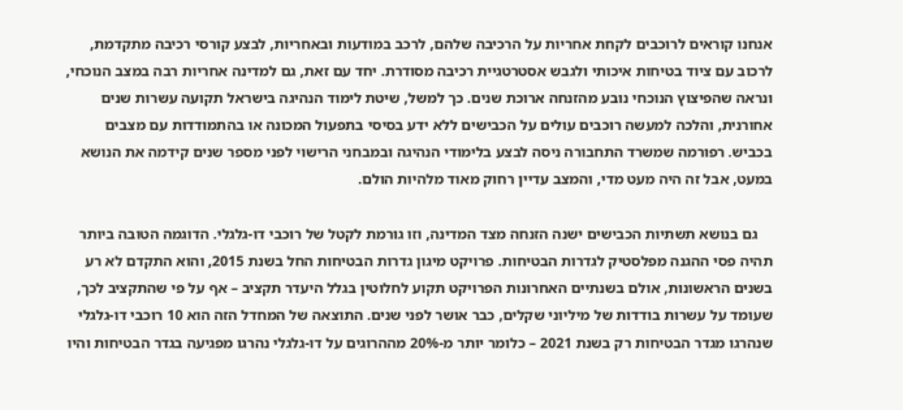אנחנו קוראים לרוכבים לקחת אחריות על הרכיבה שלהם, לרכב במודעות ובאחריות, לבצע קורסי רכיבה מתקדמת, לרכוב עם ציוד בטיחות איכותי ולגבש אסטרטגיית רכיבה מסודרת. יחד עם זאת, גם למדינה אחריות רבה במצב הנוכחי, ונראה שהפיצוץ הנוכחי נובע מהזנחה ארוכת שנים. כך למשל, שיטת לימוד הנהיגה בישראל תקועה עשרות שנים אחורנית, והלכה למעשה רוכבים עולים על הכבישים ללא ידע בסיסי בתפעול המכונה או בהתמודדות עם מצבים בכביש. רפורמה שמשרד התחבורה ניסה לבצע בלימודי הנהיגה ובמבחני הרישוי לפני מספר שנים קידמה את הנושא במעט, אבל זה היה מעט מדי, והמצב עדיין רחוק מאוד מלהיות הולם.

    גם בנושא תשתיות הכבישים ישנה הזנחה מצד המדינה, וזו גורמת לקטל של רוכבי דו-גלגלי. הדוגמה הטובה ביותר תהיה פסי ההגנה מפלסטיק לגדרות הבטיחות. פרויקט מיגון גדרות הבטיחות החל בשנת 2015, והוא התקדם לא רע בשנים הראשונות, אולם בשנתיים האחרונות הפרויקט תקוע לחלוטין בגלל היעדר תקציב – אף על פי שהתקציב לכך, שעומד על עשרות בודדות של מיליוני שקלים, כבר אושר לפני שנים. התוצאה של המחדל הזה הוא 10 רוכבי דו-גלגלי שנהרגו מגדר הבטיחות רק בשנת 2021 – כלומר יותר מ-20% מההרוגים על דו-גלגלי נהרגו מפגיעה בגדר הבטיחות והיו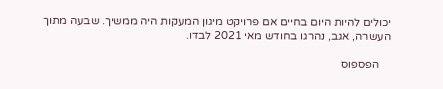יכולים להיות היום בחיים אם פרויקט מיגון המעקות היה ממשיך. שבעה מתוך העשרה, אגב, נהרגו בחודש מאי 2021 לבדו.

    הפספוס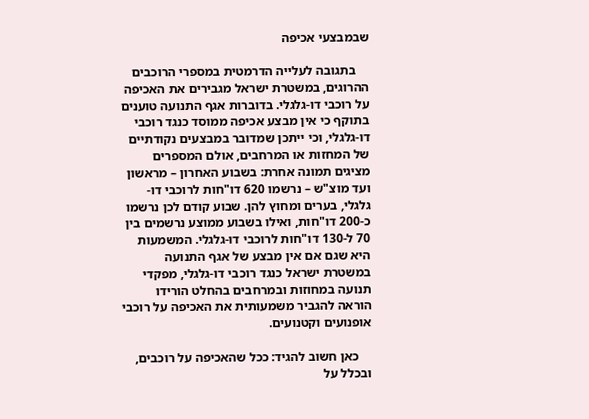שבמבצעי אכיפה

    בתגובה לעלייה הדרמטית במספרי הרוכבים ההרוגים, במשטרת ישראל מגבירים את האכיפה על רוכבי דו-גלגלי. בדוברות אגף התנועה טוענים בתוקף כי אין מבצע אכיפה ממוסד כנגד רוכבי דו-גלגלי, וכי ייתכן שמדובר במבצעים נקודתיים של המחזות או המרחבים, אולם המספרים מציגים תמונה אחרת: בשבוע האחרון – מראשון ועד מוצ"ש – נרשמו 620 דו"חות לרוכבי דו-גלגלי, בערים ומחוץ להן. שבוע קודם לכן נרשמו כ-200 דו"חות, ואילו בשבוע ממוצע נרשמים בין 70 ל-130 דו"חות לרוכבי דו-גלגלי. המשמעות היא שגם אם אין מבצע של אגף התנועה במשטרת ישראל כנגד רוכבי דו-גלגלי, מפקדי תנועה במחוזות ובמרחבים בהחלט הורידו הוראה להגביר משמעותית את האכיפה על רוכבי אופנועים וקטנועים.

    כאן חשוב להגיד: ככל שהאכיפה על רוכבים, ובכלל על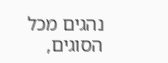נהגים מכל הסוגים,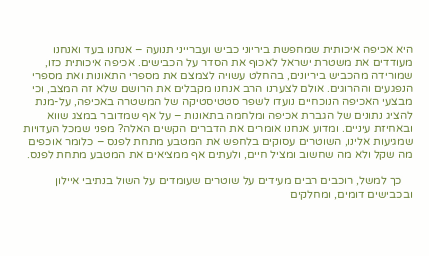היא אכיפה איכותית שמחפשת ביריוני כביש ועברייני תנועה – אנחנו בעד ואנחנו מעודדים את משטרת ישראל לאכוף את הסדר על הכבישים. אכיפה איכותית כזו, שמורידה מהכביש ביריונים, בהחלט עשויה לצמצם את מספרי התאונות ואת מספרי הנפגעים וההרוגים. אולם לצערנו הרב אנחנו מקבלים את הרושם שלא זה המצב, וכי מבצעי האכיפה הנוכחיים נועדו לשפר סטטיסטיקה של המשטרה באכיפה, על-מנת להציג נתונים של הגברת אכיפה ומלחמה בתאונות – על אף שמדובר במצג שווא ובאחיזת עיניים. ומדוע אנחנו אומרים את הדברים הקשים האלה? מפני שמכל העדויות שמגיעות אלינו, השוטרים עסוקים בלחפש את המטבע מתחת לפנס – כלומר אוכפים מה שקל ולא מה שחשוב ומציל חיים, ולעתים אף ממציאים את המטבע מתחת לפנס.

    כך למשל, רוכבים רבים מעידים על שוטרים שעומדים על השול בנתיבי איילון ובכבישים דומים, ומחלקים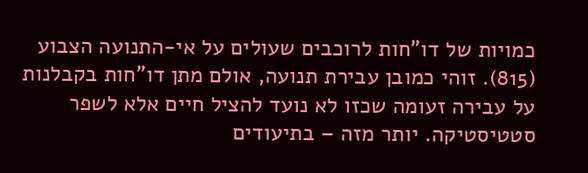כמויות של דו"חות לרוכבים שעולים על אי-התנועה הצבוע (815). זוהי כמובן עבירת תנועה, אולם מתן דו"חות בקבלנות על עבירה זעומה שכזו לא נועד להציל חיים אלא לשפר סטטיסטיקה. יותר מזה – בתיעודים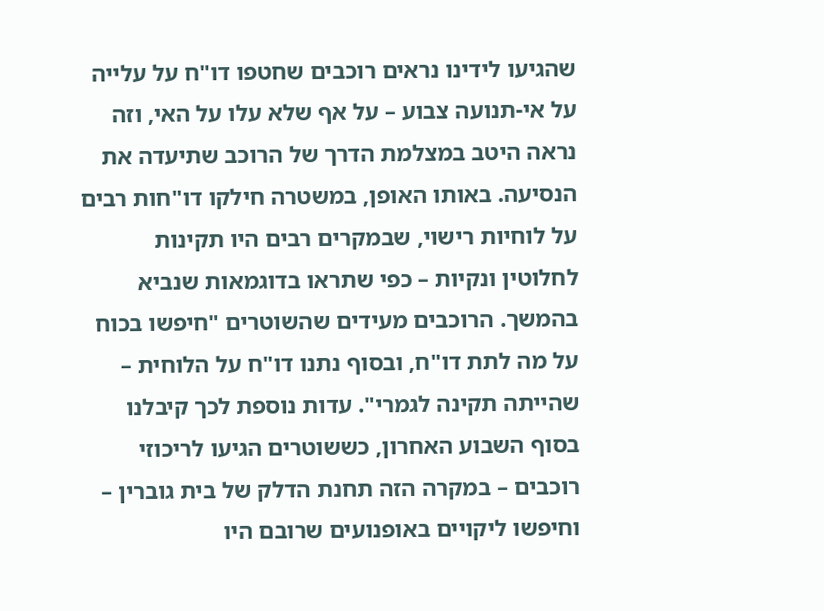שהגיעו לידינו נראים רוכבים שחטפו דו"ח על עלייה על אי-תנועה צבוע – על אף שלא עלו על האי, וזה נראה היטב במצלמת הדרך של הרוכב שתיעדה את הנסיעה. באותו האופן, במשטרה חילקו דו"חות רבים על לוחיות רישוי, שבמקרים רבים היו תקינות לחלוטין ונקיות – כפי שתראו בדוגמאות שנביא בהמשך. הרוכבים מעידים שהשוטרים "חיפשו בכוח על מה לתת דו"ח, ובסוף נתנו דו"ח על הלוחית – שהייתה תקינה לגמרי". עדות נוספת לכך קיבלנו בסוף השבוע האחרון, כששוטרים הגיעו לריכוזי רוכבים – במקרה הזה תחנת הדלק של בית גוברין – וחיפשו ליקויים באופנועים שרובם היו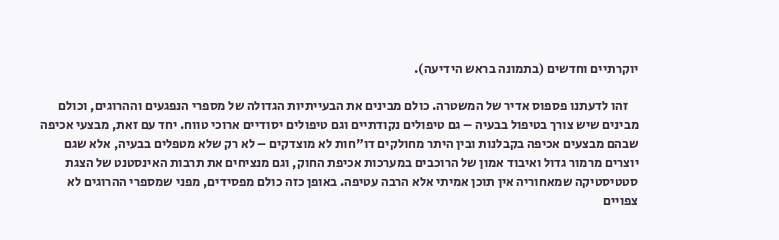יוקרתיים וחדשים (בתמונה בראש הידיעה).

    זהו לדעתנו פספוס אדיר של המשטרה. כולם מבינים את הבעייתיות הגדולה של מספרי הנפגעים וההרוגים, וכולם מבינים שיש צורך בטיפול בבעיה – גם טיפולים נקודתיים וגם טיפולים יסודיים ארוכי טווח. יחד עם זאת, מבצעי אכיפה שבהם מבצעים אכיפה בקבלנות ובין היתר מחולקים דו"חות לא מוצדקים – לא רק שלא מטפלים בבעיה, אלא שגם יוצרים מרמור גדול ואיבוד אמון של הרוכבים במערכות אכיפת החוק, וגם מנציחים את תרבות האינסטנט של הצגת סטטיסטיקה שמאחוריה אין תוכן אמיתי אלא הרבה עטיפה. באופן כזה כולם מפסידים, מפני שמספרי ההרוגים לא צפויים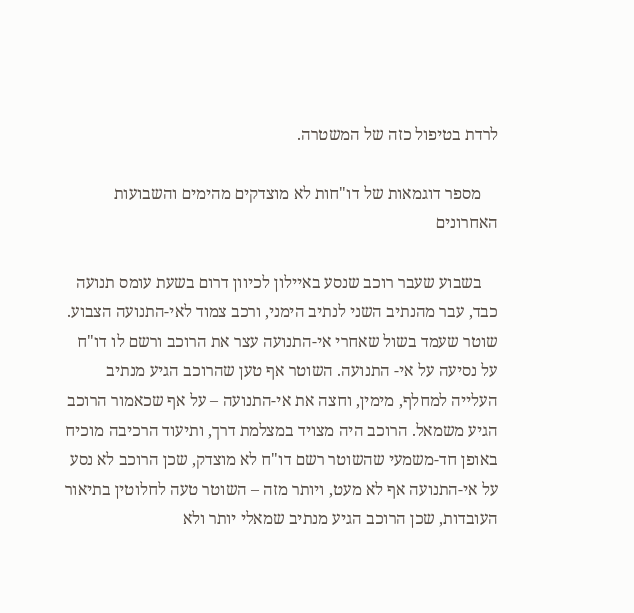לרדת בטיפול כזה של המשטרה.

    מספר דוגמאות של דו"חות לא מוצדקים מהימים והשבועות האחרונים

    בשבוע שעבר רוכב שנסע באיילון לכיוון דרום בשעת עומס תנועה כבד, עבר מהנתיב השני לנתיב הימני, ורכב צמוד לאי-התנועה הצבוע. שוטר שעמד בשול שאחרי אי-התנועה עצר את הרוכב ורשם לו דו"ח על נסיעה על אי- התנועה. השוטר אף טען שהרוכב הגיע מנתיב העלייה למחלף, מימין, וחצה את אי-התנועה – על אף שכאמור הרוכב הגיע משמאל. הרוכב היה מצויד במצלמת דרך, ותיעוד הרכיבה מוכיח באופן חד-משמעי שהשוטר רשם דו"ח לא מוצדק, שכן הרוכב לא נסע על אי-התנועה אף לא מעט, ויותר מזה – השוטר טעה לחלוטין בתיאור העובדות, שכן הרוכב הגיע מנתיב שמאלי יותר ולא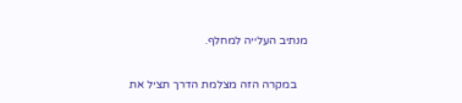מנתיב העלייה למחלף.

    במקרה הזה מצלמת הדרך תציל את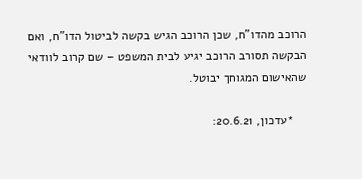הרוכב מהדו"ח, שכן הרוכב הגיש בקשה לביטול הדו"ח, ואם הבקשה תסורב הרוכב יגיע לבית המשפט – שם קרוב לוודאי שהאישום המגוחך יבוטל.

    *עדכון, 20.6.21: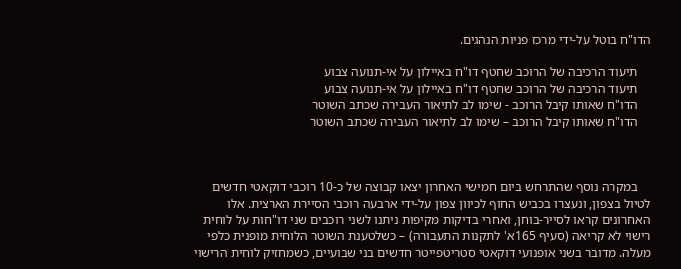הדו"ח בוטל על-ידי מרכז פניות הנהגים.

    תיעוד הרכיבה של הרוכב שחטף דו"ח באיילון על אי-תנועה צבוע
    תיעוד הרכיבה של הרוכב שחטף דו"ח באיילון על אי-תנועה צבוע
    הדו"ח שאותו קיבל הרוכב - שימו לב לתיאור העבירה שכתב השוטר
    הדו"ח שאותו קיבל הרוכב – שימו לב לתיאור העבירה שכתב השוטר



    במקרה נוסף שהתרחש ביום חמישי האחרון יצאו קבוצה של כ-10 רוכבי דוקאטי חדשים לטיול בצפון, ונעצרו בכביש החוף לכיוון צפון על-ידי ארבעה רוכבי הסיירת הארצית. אלו האחרונים קראו לסייר-בוחן, ואחרי בדיקות מקיפות ניתנו לשני רוכבים שני דו"חות על לוחית רישוי לא קריאה (סעיף 165א' לתקנות התעבורה) – כשלטענת השוטר הלוחית מופנית כלפי מעלה. מדובר בשני אופנועי דוקאטי סטריטפייטר חדשים בני שבועיים, כשמחזיק לוחית הרישוי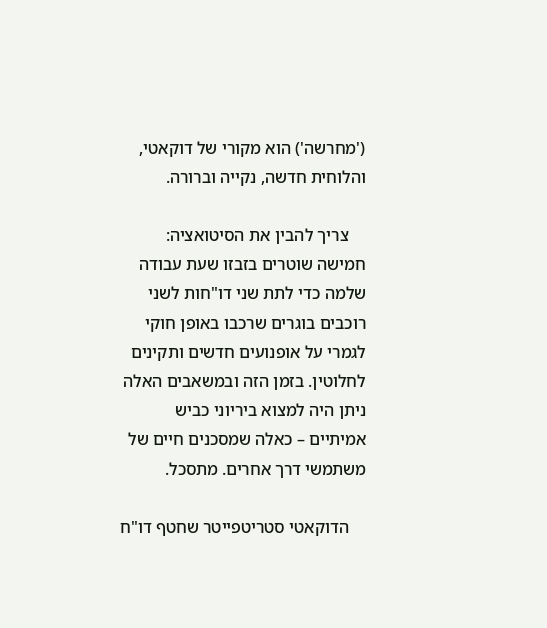('מחרשה') הוא מקורי של דוקאטי, והלוחית חדשה, נקייה וברורה.

    צריך להבין את הסיטואציה: חמישה שוטרים בזבזו שעת עבודה שלמה כדי לתת שני דו"חות לשני רוכבים בוגרים שרכבו באופן חוקי לגמרי על אופנועים חדשים ותקינים לחלוטין. בזמן הזה ובמשאבים האלה ניתן היה למצוא ביריוני כביש אמיתיים – כאלה שמסכנים חיים של משתמשי דרך אחרים. מתסכל.

    הדוקאטי סטריטפייטר שחטף דו"ח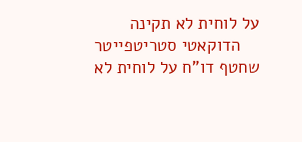על לוחית לא תקינה
    הדוקאטי סטריטפייטר שחטף דו"ח על לוחית לא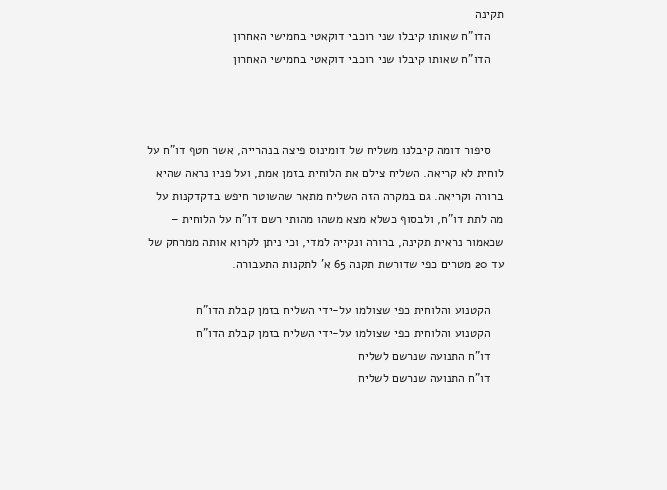תקינה
    הדו"ח שאותו קיבלו שני רוכבי דוקאטי בחמישי האחרון
    הדו"ח שאותו קיבלו שני רוכבי דוקאטי בחמישי האחרון



    סיפור דומה קיבלנו משליח של דומינוס פיצה בנהרייה, אשר חטף דו"ח על לוחית לא קריאה. השליח צילם את הלוחית בזמן אמת, ועל פניו נראה שהיא ברורה וקריאה. גם במקרה הזה השליח מתאר שהשוטר חיפש בדקדקנות על מה לתת דו"ח, ולבסוף כשלא מצא משהו מהותי רשם דו"ח על הלוחית – שכאמור נראית תקינה, ברורה ונקייה למדי, וכי ניתן לקרוא אותה ממרחק של עד 20 מטרים כפי שדורשת תקנה 65 א' לתקנות התעבורה.

    הקטנוע והלוחית כפי שצולמו על-ידי השליח בזמן קבלת הדו"ח
    הקטנוע והלוחית כפי שצולמו על-ידי השליח בזמן קבלת הדו"ח
    דו"ח התנועה שנרשם לשליח
    דו"ח התנועה שנרשם לשליח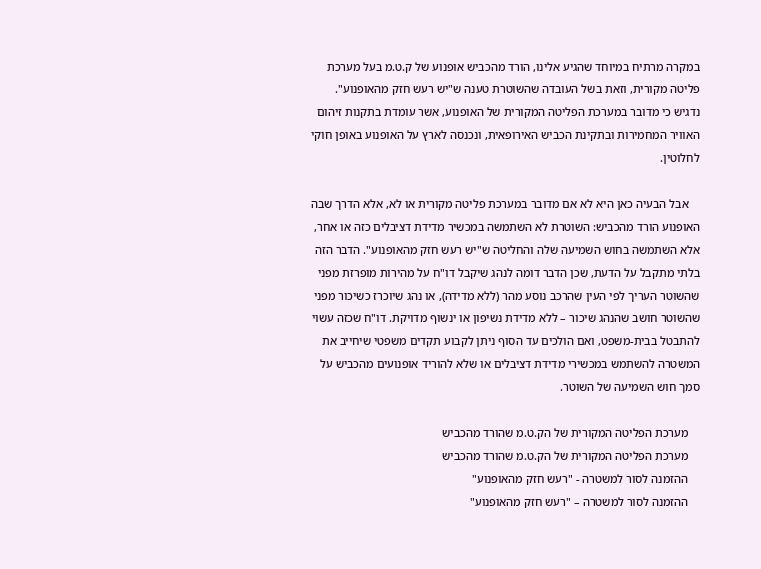במקרה מרתיח במיוחד שהגיע אלינו, הורד מהכביש אופנוע של ק.ט.מ בעל מערכת פליטה מקורית, וזאת בשל העובדה שהשוטרת טענה ש"יש רעש חזק מהאופנוע". נדגיש כי מדובר במערכת הפליטה המקורית של האופנוע, אשר עומדת בתקנות זיהום האוויר המחמירות ובתקינת הכביש האירופאית, ונכנסה לארץ על האופנוע באופן חוקי לחלוטין.

    אבל הבעיה כאן היא לא אם מדובר במערכת פליטה מקורית או לא, אלא הדרך שבה האופנוע הורד מהכביש: השוטרת לא השתמשה במכשיר מדידת דציבלים כזה או אחר, אלא השתמשה בחוש השמיעה שלה והחליטה ש"יש רעש חזק מהאופנוע". הדבר הזה בלתי מתקבל על הדעת, שכן הדבר דומה לנהג שיקבל דו"ח על מהירות מופרזת מפני שהשוטר העריך לפי העין שהרכב נוסע מהר (ללא מדידה), או נהג שיוכרז כשיכור מפני שהשוטר חושב שהנהג שיכור – ללא מדידת נשיפון או ינשוף מדויקת. דו"ח שכזה עשוי להתבטל בבית-משפט, ואם הולכים עד הסוף ניתן לקבוע תקדים משפטי שיחייב את המשטרה להשתמש במכשירי מדידת דציבלים או שלא להוריד אופנועים מהכביש על סמך חוש השמיעה של השוטר.

    מערכת הפליטה המקורית של הק.ט.מ שהורד מהכביש
    מערכת הפליטה המקורית של הק.ט.מ שהורד מהכביש
    ההזמנה לסור למשטרה - "רעש חזק מהאופנוע"
    ההזמנה לסור למשטרה – "רעש חזק מהאופנוע"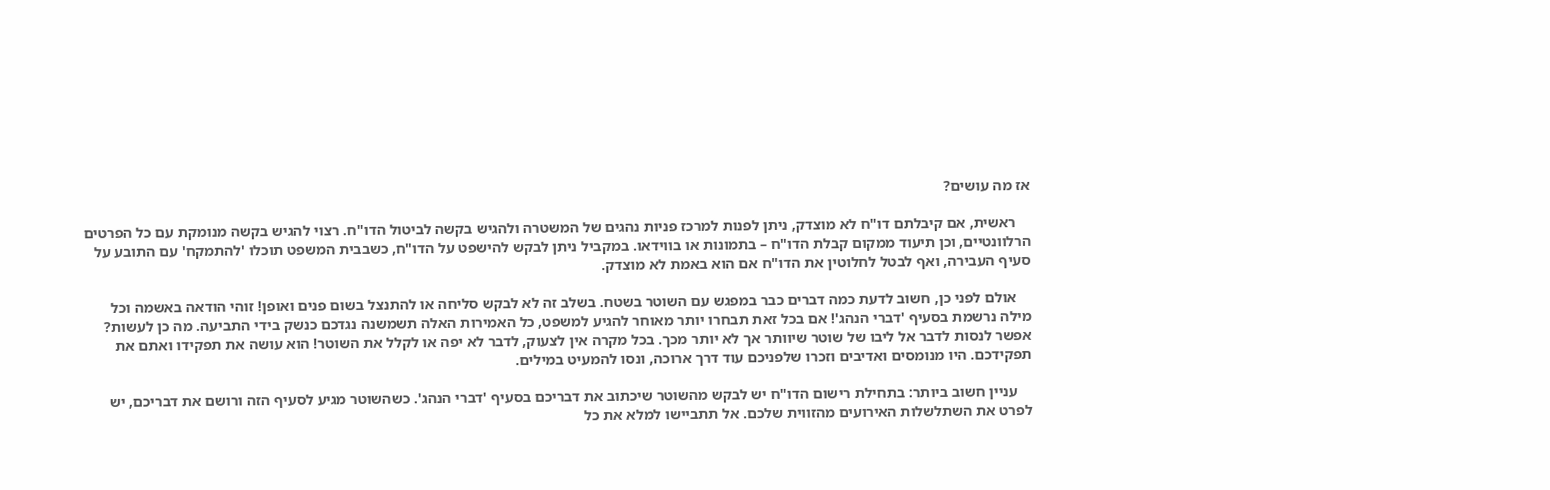אז מה עושים?

    ראשית, אם קיבלתם דו"ח לא מוצדק, ניתן לפנות למרכז פניות נהגים של המשטרה ולהגיש בקשה לביטול הדו"ח. רצוי להגיש בקשה מנומקת עם כל הפרטים הרלוונטיים, וכן תיעוד ממקום קבלת הדו"ח – בתמונות או בווידאו. במקביל ניתן לבקש להישפט על הדו"ח, כשבבית המשפט תוכלו 'להתמקח' עם התובע על סעיף העבירה, ואף לבטל לחלוטין את הדו"ח אם הוא באמת לא מוצדק.

    אולם לפני כן, חשוב לדעת כמה דברים כבר במפגש עם השוטר בשטח. בשלב זה לא לבקש סליחה או להתנצל בשום פנים ואופן! זוהי הודאה באשמה וכל מילה נרשמת בסעיף 'דברי הנהג'! אם בכל זאת תבחרו יותר מאוחר להגיע למשפט, כל האמירות האלה תשמשנה נגדכם כנשק בידי התביעה. מה כן לעשות? אפשר לנסות לדבר אל ליבו של שוטר שיוותר אך לא יותר מכך. בכל מקרה אין לצעוק, לדבר לא יפה או לקלל את השוטר! הוא עושה את תפקידו ואתם את תפקידכם. היו מנומסים ואדיבים וזכרו שלפניכם עוד דרך ארוכה, ונסו להמעיט במילים.

    עניין חשוב ביותר: בתחילת רישום הדו"ח יש לבקש מהשוטר שיכתוב את דבריכם בסעיף 'דברי הנהג'. כשהשוטר מגיע לסעיף הזה ורושם את דבריכם, יש לפרט את השתלשלות האירועים מהזווית שלכם. אל תתביישו למלא את כל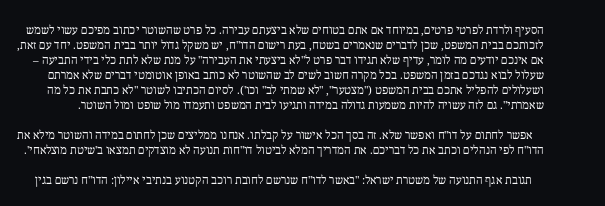הסעיף ולרדת לפרטי פרטים, במיוחד אם אתם בטוחים שלא ביצעתם עבירה. כל פרט שהשוטר יכתוב מפיכם עשוי לשמש לזכותכם בבית המשפט, שכן לדברים שנאמרים בשטח, בעת רישום הדו"ח, יש משקל גדול יותר בבית המשפט. יחד עם זאת, אם אינכם יודעים מה לומר, עדיף שלא תגידו דבר פרט ל"לא ביצעתי את העבירה" על מנת שלא לתת כלי בידי התביעה – שעלול לבוא נגדכם בזמן המשפט. בכל מקרה חשוב לשים לב שהשוטר לא כותב באופן אוטומטי דברים שלא אמרתם ושעלולים להפליל אתכם בבית המשפט ("מצטער", "לא שמתי לב" וכו'). לסיום הכתיבו לשוטר "לא כתבת את כל מה שאמרתי". גם לזה עשויה להיות משמעות גדולה במידה ותגיעו לבית המשפט ותעמדו מול שופט ומול השוטר.

    אפשר לחתום על דו"ח ואפשר שלא. זה בסך הכל אישור על קבלתו. אנחנו ממליצים שכן לחתום במידה והשוטר מילא את הדו"ח לפי הנהלים וכתב את כל דבריכם. את המדריך המלא לביטול דו"חות תנועה לא מוצדקים תמצאו ב'שיטת מוצלאחי'.

    תגובת אגף התנועה של משטרת ישראל: "באשר לדו"ח שנרשם לחובת רוכב הקטנוע בנתיבי איילון: הדו"ח נרשם בגין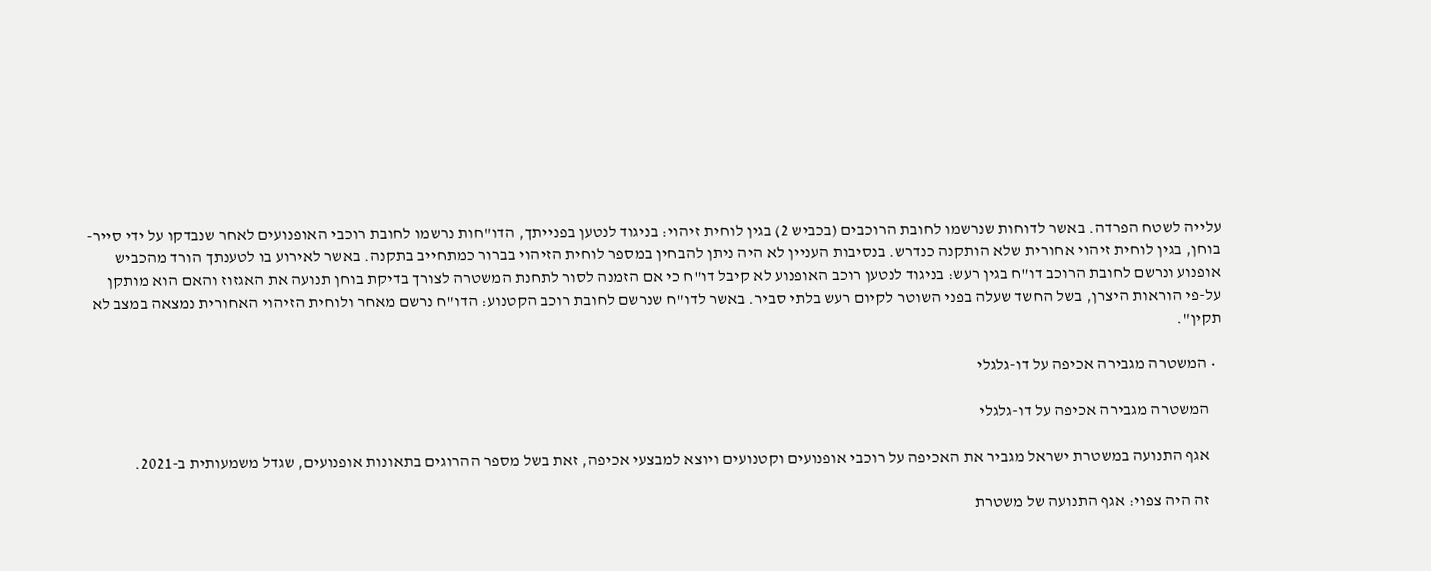עלייה לשטח הפרדה. באשר לדוחות שנרשמו לחובת הרוכבים (בכביש 2) בגין לוחית זיהוי: בניגוד לנטען בפנייתך, הדו"חות נרשמו לחובת רוכבי האופנועים לאחר שנבדקו על ידי סייר-בוחן, בגין לוחית זיהוי אחורית שלא הותקנה כנדרש. בנסיבות העניין לא היה ניתן להבחין במספר לוחית הזיהוי בברור כמתחייב בתקנה. באשר לאירוע בו לטענתך הורד מהכביש אופנוע ונרשם לחובת הרוכב דו"ח בגין רעש: בניגוד לנטען רוכב האופנוע לא קיבל דו"ח כי אם הזמנה לסור לתחנת המשטרה לצורך בדיקת בוחן תנועה את האגזוז והאם הוא מותקן על-פי הוראות היצרן, בשל החשד שעלה בפני השוטר לקיום רעש בלתי סביר. באשר לדו"ח שנרשם לחובת רוכב הקטנוע: הדו"ח נרשם מאחר ולוחית הזיהוי האחורית נמצאה במצב לא תקין".

  • המשטרה מגבירה אכיפה על דו-גלגלי

    המשטרה מגבירה אכיפה על דו-גלגלי

    אגף התנועה במשטרת ישראל מגביר את האכיפה על רוכבי אופנועים וקטנועים ויוצא למבצעי אכיפה, זאת בשל מספר ההרוגים בתאונות אופנועים, שגדל משמעותית ב-2021.

    זה היה צפוי: אגף התנועה של משטרת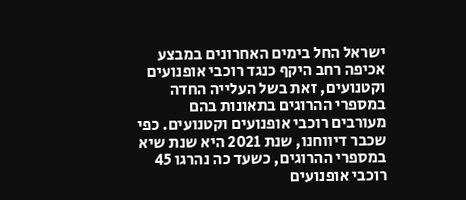ישראל החל בימים האחרונים במבצע אכיפה רחב היקף כנגד רוכבי אופנועים וקטנועים, זאת בשל העלייה החדה במספרי ההרוגים בתאונות בהם מעורבים רוכבי אופנועים וקטנועים. כפי שכבר דיווחנו, שנת 2021 היא שנת שיא במספרי ההרוגים, כשעד כה נהרגו 45 רוכבי אופנועים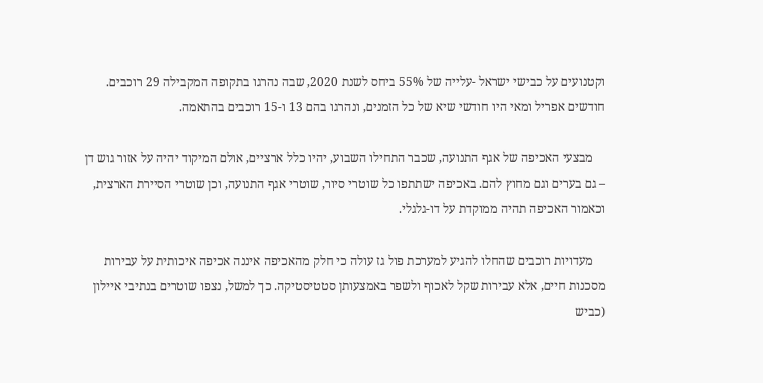וקטנועים על כבישי ישראל -עלייה של 55% ביחס לשנת 2020, שבה נהרגו בתקופה המקבילה 29 רוכבים. חודשים אפריל ומאי היו חודשי שיא של כל הזמנים, ונהרגו בהם 13 ו-15 רוכבים בהתאמה.

    מבצעי האכיפה של אגף התנועה, שכבר התחילו השבוע, יהיו כלל ארציים, אולם המיקוד יהיה על אזור גוש דן – גם בערים וגם מחוץ להם. באכיפה ישתתפו כל שוטרי סיור, שוטרי אגף התנועה, וכן שוטרי הסיירת הארצית, וכאמור האכיפה תהיה ממוקדת על דו-גלגלי.

    מעדויות רוכבים שהחלו להגיע למערכת פול גז עולה כי חלק מהאכיפה איננה אכיפה איכותית על עבירות מסכנות חיים, אלא עבירות שקל לאכוף ולשפר באמצעותן סטטיסטיקה. כך למשל, נצפו שוטרים בנתיבי איילון (כביש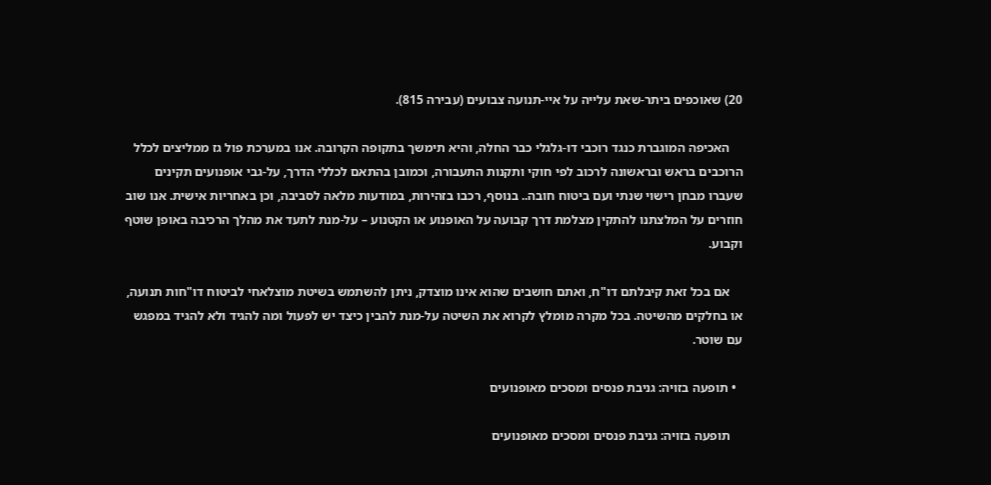20) שאוכפים ביתר-שאת עלייה על איי-תנועה צבועים (עבירה 815).

    האכיפה המוגברת כנגד רוכבי דו-גלגלי כבר החלה, והיא תימשך בתקופה הקרובה. אנו במערכת פול גז ממליצים לכלל הרוכבים בראש ובראשונה לרכוב לפי חוקי ותקנות התעבורה, וכמובן בהתאם לכללי הדרך, על-גבי אופנועים תקינים שעברו מבחן רישוי שנתי ועם ביטוח חובה.. בנוסף, רכבו בזהירות, במודעות מלאה לסביבה, וכן באחריות אישית. אנו שוב חוזרים על המלצתנו להתקין מצלמת דרך קבועה על האופנוע או הקטנוע – על-מנת לתעד את מהלך הרכיבה באופן שוטף וקבוע.

    אם בכל זאת קיבלתם דו"ח, ואתם חושבים שהוא אינו מוצדק, ניתן להשתמש בשיטת מוצלאחי לביטוח דו"חות תנועה, או בחלקים מהשיטה. בכל מקרה מומלץ לקרוא את השיטה על-מנת להבין כיצד יש לפעול ומה להגיד ולא להגיד במפגש עם שוטר.

  • תופעה בזויה: גניבת פנסים ומסכים מאופנועים

    תופעה בזויה: גניבת פנסים ומסכים מאופנועים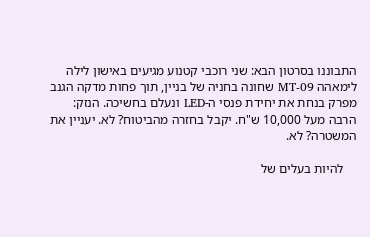התבוננו בסרטון הבא: שני רוכבי קטנוע מגיעים באישון לילה לימאהה MT-09 שחונה בחניה של בניין, תוך פחות מדקה הגנב מפרק בנחת את יחידת פנסי ה-LED ונעלם בחשיכה. הנזק: הרבה מעל 10,000 ש"ח. יקבל בחזרה מהביטוח? לא. יעניין את המשטרה? לא.

    להיות בעלים של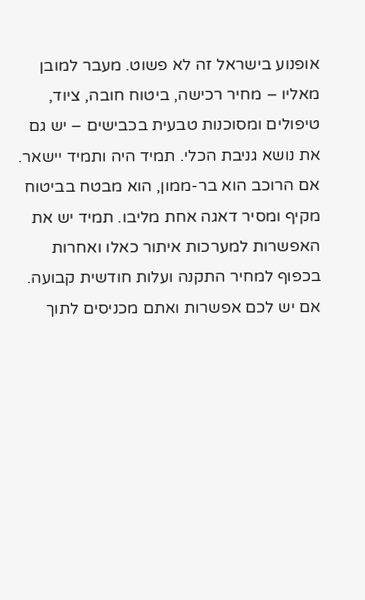אופנוע בישראל זה לא פשוט. מעבר למובן מאליו – מחיר רכישה, ביטוח חובה, ציוד, טיפולים ומסוכנות טבעית בכבישים – יש גם את נושא גניבת הכלי. תמיד היה ותמיד יישאר. אם הרוכב הוא בר-ממון, הוא מבטח בביטוח מקיף ומסיר דאגה אחת מליבו. תמיד יש את האפשרות למערכות איתור כאלו ואחרות בכפוף למחיר התקנה ועלות חודשית קבועה. אם יש לכם אפשרות ואתם מכניסים לתוך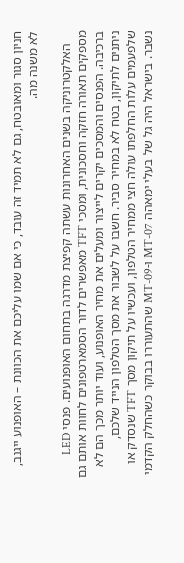חניון סגור ומאובטח, גם לא תמיד זה עובד, כי אם שמו עליכם את הכוונת – האופנוע ייגנב, לא משנה מה.

    האלקטרוניקה בשנים האחרונות עשתה קפיצת מדרגה בתחום האופנועים. פנסי LED מספקים תאורה חזקה וחסכונית, ומסכי TFT מאפשרים לדור הסמארטפונים לחוות אותם גם ברכיבה. הפנסים והמסכים יקרים לייצור ומעלים את מחיר האופנוע, ועוד יותר מכך הם לא ניתנים לתיקון, בטח לא במחיר סביר. חשבו על לשבור את מסך הטלפון הנייד שלכם, שלפעמים עלות החלפתו עולה חצי ממחיר הטלפון, ועכשיו על תיקון מסך TFT שנסדק או נשבר. בישראל היה גל של בעלי ימאהה MT-07 ו-MT-09 שהתעוררו בבוקר כשהחלק הקדמי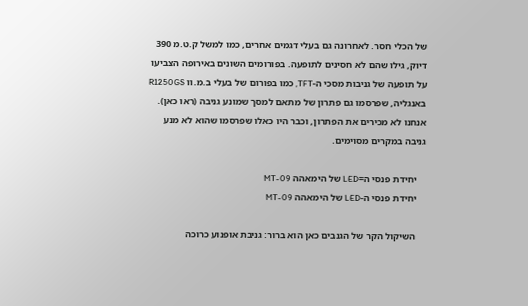של הכלי חסר. לאחרונה גם בעלי דגמים אחרים, כמו למשל ק.ט.מ 390 דיוק, גילו שהם לא חסינים לתופעה. בפורומים השונים באירופה הצביעו על תופעה של גניבות מסכי ה-TFT, כמו בפורום של בעלי ב.מ.וו R1250GS באנגליה, שפרסמו גם פתרון של מתאם למסך שמונע גניבה (ראו כאן). אנחנו לא מכירים את הפתרון, וכבר היו כאלו שפרסמו שהוא לא מנע גניבה במקרים מסוימים.

    יחידת פנסי ה=LED של הימאהה MT-09
    יחידת פנסי ה-LED של הימאהה MT-09

    השיקול הקר של הגנבים כאן הוא ברור: גניבת אופנוע כרוכה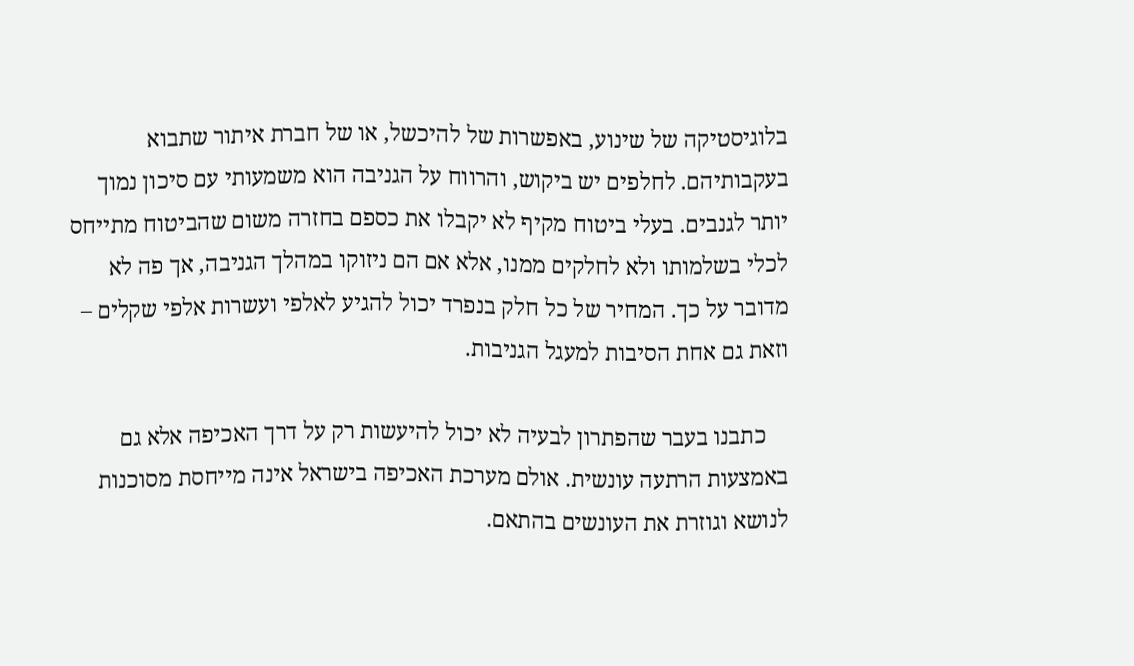בלוגיסטיקה של שינוע, באפשרות של להיכשל, או של חברת איתור שתבוא בעקבותיהם. לחלפים יש ביקוש, והרווח על הגניבה הוא משמעותי עם סיכון נמוך יותר לגנבים. בעלי ביטוח מקיף לא יקבלו את כספם בחזרה משום שהביטוח מתייחס לכלי בשלמותו ולא לחלקים ממנו, אלא אם הם ניזוקו במהלך הגניבה, אך פה לא מדובר על כך. המחיר של כל חלק בנפרד יכול להגיע לאלפי ועשרות אלפי שקלים – וזאת גם אחת הסיבות למעגל הגניבות.

    כתבנו בעבר שהפתרון לבעיה לא יכול להיעשות רק על דרך האכיפה אלא גם באמצעות הרתעה עונשית. אולם מערכת האכיפה בישראל אינה מייחסת מסוכנות לנושא וגוזרת את העונשים בהתאם.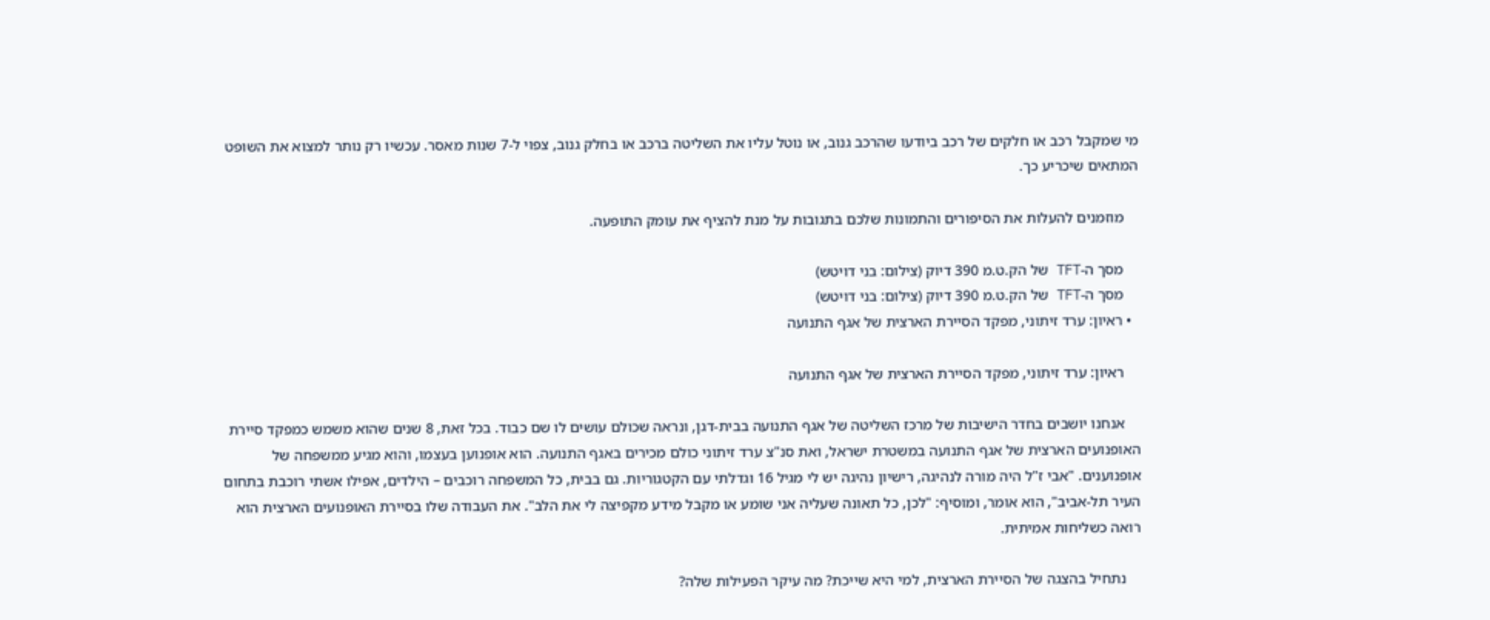מי שמקבל רכב או חלקים של רכב ביודעו שהרכב גנוב, או נוטל עליו את השליטה ברכב או בחלק גנוב, צפוי ל-7 שנות מאסר. עכשיו רק נותר למצוא את השופט המתאים שיכריע כך.

    מוזמנים להעלות את הסיפורים והתמונות שלכם בתגובות על מנת להציף את עומק התופעה.

    מסך ה-TFT של הק.ט.מ 390 דיוק (צילום: בני דויטש)
    מסך ה-TFT של הק.ט.מ 390 דיוק (צילום: בני דויטש)
  • ראיון: ערד זיתוני, מפקד הסיירת הארצית של אגף התנועה

    ראיון: ערד זיתוני, מפקד הסיירת הארצית של אגף התנועה

    אנחנו יושבים בחדר הישיבות של מרכז השליטה של אגף התנועה בבית-דגן, ונראה שכולם עושים לו שם כבוד. בכל זאת, 8 שנים שהוא משמש כמפקד סיירת האופנועים הארצית של אגף התנועה במשטרת ישראל, ואת סנ"צ ערד זיתוני כולם מכירים באגף התנועה. הוא אופנוען בעצמו, והוא מגיע ממשפחה של אופנוענים. "אבי ז"ל היה מורה לנהיגה, רישיון נהיגה יש לי מגיל 16 וגדלתי עם הקטגוריות. גם בבית, כל המשפחה רוכבים – הילדים, אפילו אשתי רוכבת בתחום העיר תל-אביב", הוא אומר, ומוסיף: "לכן, כל תאונה שעליה אני שומע או מקבל מידע מקפיצה לי את הלב". את העבודה שלו בסיירת האופנועים הארצית הוא רואה כשליחות אמיתית.

    נתחיל בהצגה של הסיירת הארצית, למי היא שייכת? מה עיקר הפעילות שלה?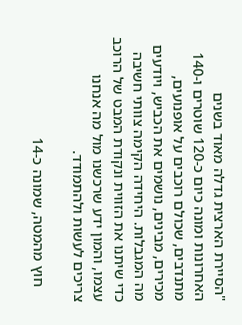"הסיירת הארצית גדלה מאוד בשנים האחרונות ומונה כיום כ-120 שוטרים ו-140 מתנדבים, שכולם רוכבים על אופנועים, מכירים, מבינים, נושמים את הכביש, ויודעים מה המגבלות. היחידה הקימה צוותי חשיבה כדי שיתנו את הזווית ונקודת המבט של הרוכב עצמו, והמון ידע שרכשנו מול מה אנחנו צריכים לעשות ולהתמודד.

    חוץ מהמטה, שמונה כ-14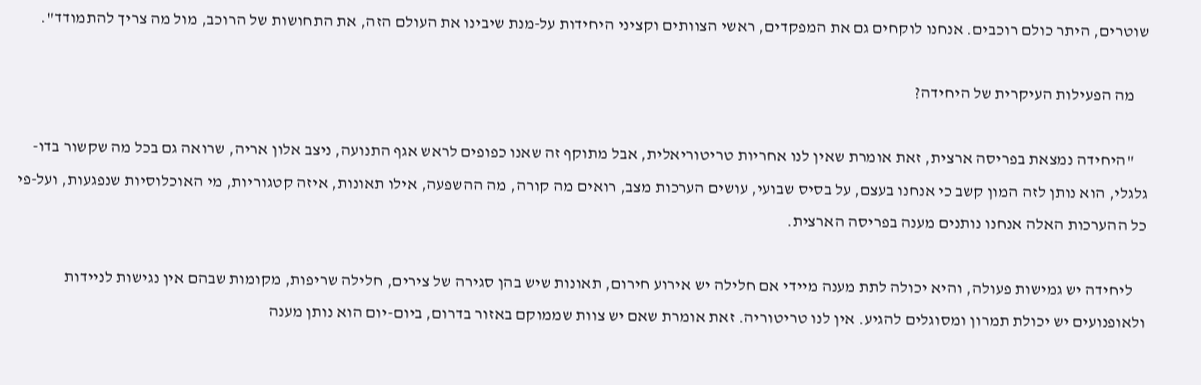שוטרים, היתר כולם רוכבים. אנחנו לוקחים גם את המפקדים, ראשי הצוותים וקציני היחידות על-מנת שיבינו את העולם הזה, את התחושות של הרוכב, מול מה צריך להתמודד".

    מה הפעילות העיקרית של היחידה?

    "היחידה נמצאת בפריסה ארצית, זאת אומרת שאין לנו אחריות טריטוריאלית, אבל מתוקף זה שאנו כפופים לראש אגף התנועה, ניצב אלון אריה, שרואה גם בכל מה שקשור בדו-גלגלי, הוא נותן לזה המון קשב כי אנחנו בעצם, על בסיס שבועי, עושים הערכות מצב, רואים מה קורה, מה ההשפעה, אילו תאונות, איזה קטגוריות, מי האוכלוסיות שנפגעות, ועל-פי כל ההערכות האלה אנחנו נותנים מענה בפריסה הארצית.

    ליחידה יש גמישות פעולה, והיא יכולה לתת מענה מיידי אם חלילה יש אירוע חירום, תאונות שיש בהן סגירה של צירים, חלילה שריפות, מקומות שבהם אין נגישות לניידות ולאופנועים יש יכולת תמרון ומסוגלים להגיע. אין לנו טריטוריה. זאת אומרת שאם יש צוות שממוקם באזור בדרום, ביום-יום הוא נותן מענה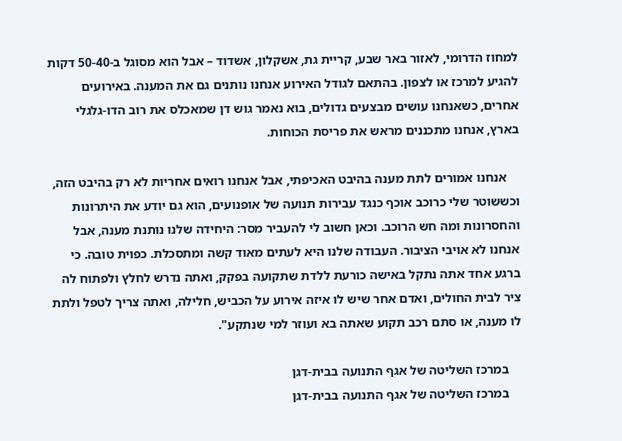למחוז הדרומי, לאזור באר שבע, קריית גת, אשקלון, אשדוד – אבל הוא מסוגל ב-50-40 דקות להגיע למרכז או לצפון. בהתאם לגודל האירוע אנחנו נותנים גם את המענה. באירועים אחרים, כשאנחנו עושים מבצעים גדולים, בוא נאמר גוש דן שמאכלס את רוב הדו-גלגלי בארץ, אנחנו מתכננים מראש את פריסת הכוחות.

    אנחנו אמורים לתת מענה בהיבט האכיפתי, אבל אנחנו רואים אחריות לא רק בהיבט הזה, וכששוטר שלי כרוכב אוכף כנגד עבירות תנועה של אופנועים, הוא גם יודע את היתרונות והחסרונות ומה חש הרוכב. וכאן חשוב לי להעביר מסר: היחידה שלנו נותנת מענה, אבל אנחנו לא אויבי הציבור. העבודה שלנו היא לעתים מאוד קשה ומתסכלת. כפוית טובה. כי ברגע אחד אתה נתקל באישה כורעת ללדת שתקועה בפקק, ואתה נדרש לחלץ ולפתוח לה ציר לבית החולים, ואדם אחר שיש לו איזה אירוע על הכביש, חלילה, ואתה צריך לטפל ולתת לו מענה, או סתם רכב תקוע שאתה בא ועוזר למי שנתקע".

    במרכז השליטה של אגף התנועה בבית-דגן
    במרכז השליטה של אגף התנועה בבית-דגן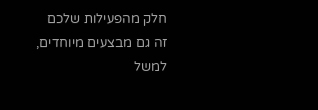חלק מהפעילות שלכם זה גם מבצעים מיוחדים, למשל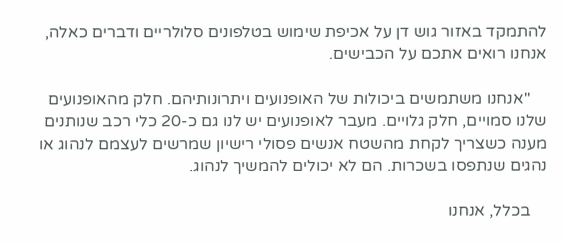להתמקד באזור גוש דן על אכיפת שימוש בטלפונים סלולריים ודברים כאלה, אנחנו רואים אתכם על הכבישים.

    "אנחנו משתמשים ביכולות של האופנועים ויתרונותיהם. חלק מהאופנועים שלנו סמויים, חלק גלויים. מעבר לאופנועים יש לנו גם כ-20 כלי רכב שנותנים מענה כשצריך לקחת מהשטח אנשים פסולי רישיון שמרשים לעצמם לנהוג או נהגים שנתפסו בשכרות. הם לא יכולים להמשיך לנהוג.

    בכלל, אנחנו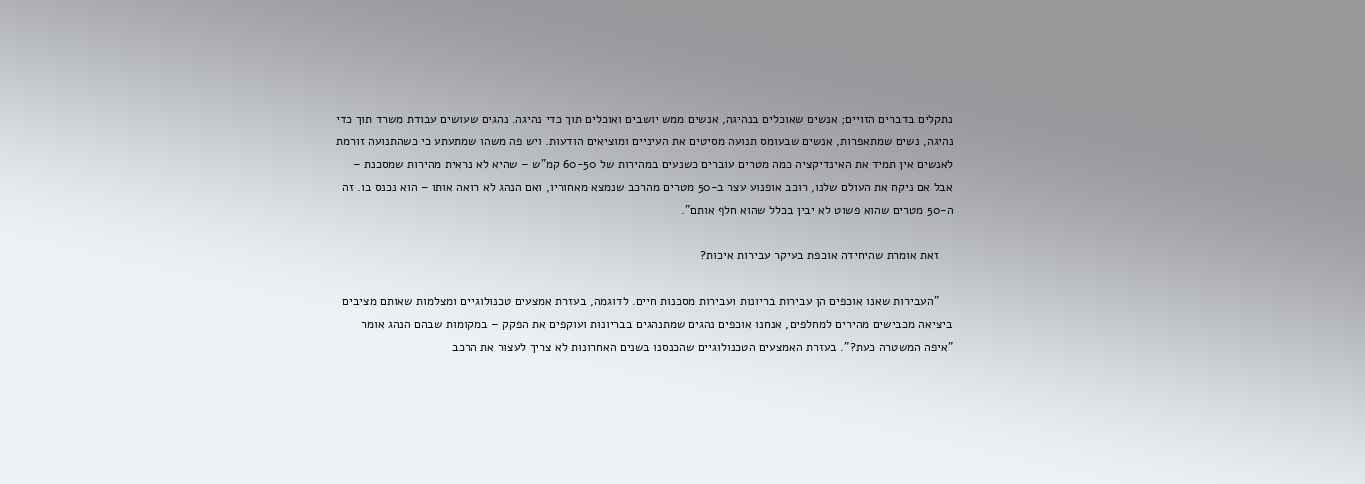נתקלים בדברים הזויים; אנשים שאוכלים בנהיגה, אנשים ממש יושבים ואוכלים תוך כדי נהיגה. נהגים שעושים עבודת משרד תוך כדי נהיגה, נשים שמתאפרות, אנשים שבעומס תנועה מסיטים את העיניים ומוציאים הודעות. ויש פה משהו שמתעתע כי כשהתנועה זורמת לאנשים אין תמיד את האינדיקציה כמה מטרים עוברים כשנעים במהירות של 60-50 קמ"ש – שהיא לא נראית מהירות שמסכנת – אבל אם ניקח את העולם שלנו, רוכב אופנוע עצר ב-50 מטרים מהרכב שנמצא מאחוריו, ואם הנהג לא רואה אותו – הוא נכנס בו. זה ה-50 מטרים שהוא פשוט לא יבין בכלל שהוא חלף אותם".

    זאת אומרת שהיחידה אוכפת בעיקר עבירות איכות?

    "העבירות שאנו אוכפים הן עבירות בריונות ועבירות מסכנות חיים. לדוגמה, בעזרת אמצעים טכנולוגיים ומצלמות שאותם מציבים ביציאה מכבישים מהירים למחלפים, אנחנו אוכפים נהגים שמתנהגים בבריונות ועוקפים את הפקק – במקומות שבהם הנהג אומר "איפה המשטרה כעת?". בעזרת האמצעים הטכנולוגיים שהכנסנו בשנים האחרונות לא צריך לעצור את הרכב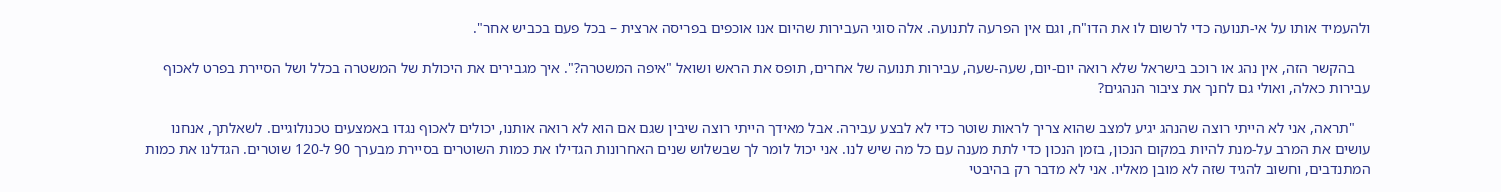ולהעמיד אותו על אי-תנועה כדי לרשום לו את הדו"ח, וגם אין הפרעה לתנועה. אלה סוגי העבירות שהיום אנו אוכפים בפריסה ארצית – בכל פעם בכביש אחר".

    בהקשר הזה, אין נהג או רוכב בישראל שלא רואה יום-יום, שעה-שעה, עבירות תנועה של אחרים, תופס את הראש ושואל "איפה המשטרה?". איך מגבירים את היכולת של המשטרה בכלל ושל הסיירת בפרט לאכוף עבירות כאלה, ואולי גם לחנך את ציבור הנהגים?

    "תראה, אני לא הייתי רוצה שהנהג יגיע למצב שהוא צריך לראות שוטר כדי לא לבצע עבירה. אבל מאידך הייתי רוצה שיבין שגם אם הוא לא רואה אותנו, יכולים לאכוף נגדו באמצעים טכנולוגיים. לשאלתך, אנחנו עושים את המרב על-מנת להיות במקום הנכון, בזמן הנכון כדי לתת מענה עם כל מה שיש לנו. אני יכול לומר לך שבשלוש שנים האחרונות הגדילו את כמות השוטרים בסיירת מבערך 90 ל-120 שוטרים. הגדלנו את כמות המתנדבים, וחשוב להגיד שזה לא מובן מאליו. אני לא מדבר רק בהיבטי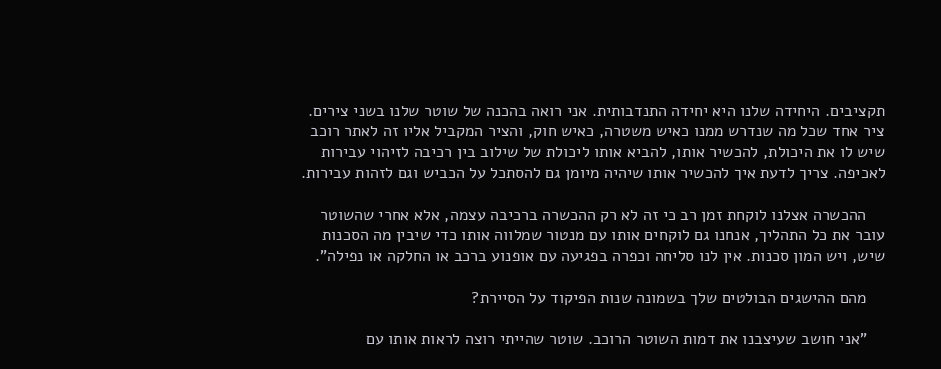תקציבים. היחידה שלנו היא יחידה התנדבותית. אני רואה בהכנה של שוטר שלנו בשני צירים. ציר אחד שכל מה שנדרש ממנו כאיש משטרה, כאיש חוק, והציר המקביל אליו זה לאתר רוכב שיש לו את היכולת, להכשיר אותו, להביא אותו ליכולת של שילוב בין רכיבה לזיהוי עבירות לאכיפה. צריך לדעת איך להכשיר אותו שיהיה מיומן גם להסתכל על הכביש וגם לזהות עבירות.

    ההכשרה אצלנו לוקחת זמן רב כי זה לא רק ההכשרה ברכיבה עצמה, אלא אחרי שהשוטר עובר את כל התהליך, אנחנו גם לוקחים אותו עם מנטור שמלווה אותו כדי שיבין מה הסכנות שיש, ויש המון סכנות. אין לנו סליחה וכפרה בפגיעה עם אופנוע ברכב או החלקה או נפילה".

    מהם ההישגים הבולטים שלך בשמונה שנות הפיקוד על הסיירת?

    "אני חושב שעיצבנו את דמות השוטר הרוכב. שוטר שהייתי רוצה לראות אותו עם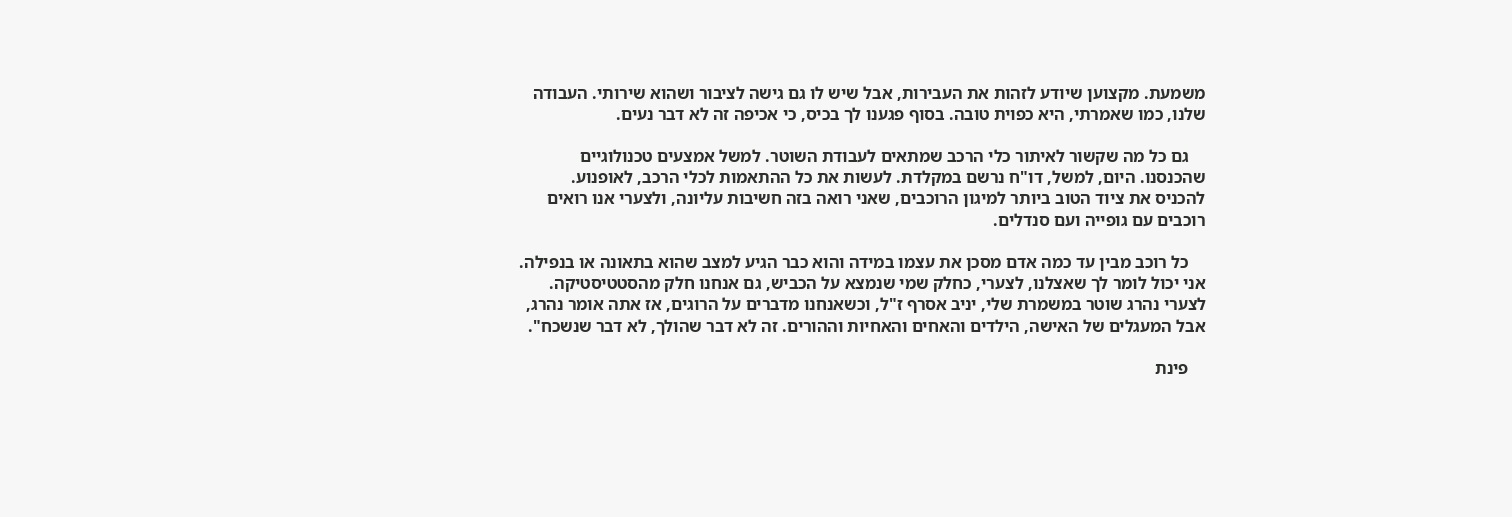משמעת. מקצוען שיודע לזהות את העבירות, אבל שיש לו גם גישה לציבור ושהוא שירותי. העבודה שלנו, כמו שאמרתי, היא כפוית טובה. בסוף פגענו לך בכיס, כי אכיפה זה לא דבר נעים.

    גם כל מה שקשור לאיתור כלי הרכב שמתאים לעבודת השוטר. למשל אמצעים טכנולוגיים שהכנסנו. היום, למשל, דו"ח נרשם במקלדת. לעשות את כל ההתאמות לכלי הרכב, לאופנוע. להכניס את ציוד הטוב ביותר למיגון הרוכבים, שאני רואה בזה חשיבות עליונה, ולצערי אנו רואים רוכבים עם גופייה ועם סנדלים.

    כל רוכב מבין עד כמה אדם מסכן את עצמו במידה והוא כבר הגיע למצב שהוא בתאונה או בנפילה. אני יכול לומר לך שאצלנו, לצערי, כחלק שמי שנמצא על הכביש, גם אנחנו חלק מהסטטיסטיקה. לצערי נהרג שוטר במשמרת שלי, יניב אסרף ז"ל, וכשאנחנו מדברים על הרוגים, אז אתה אומר נהרג, אבל המעגלים של האישה, הילדים והאחים והאחיות וההורים. זה לא דבר שהולך, לא דבר שנשכח".

    פינת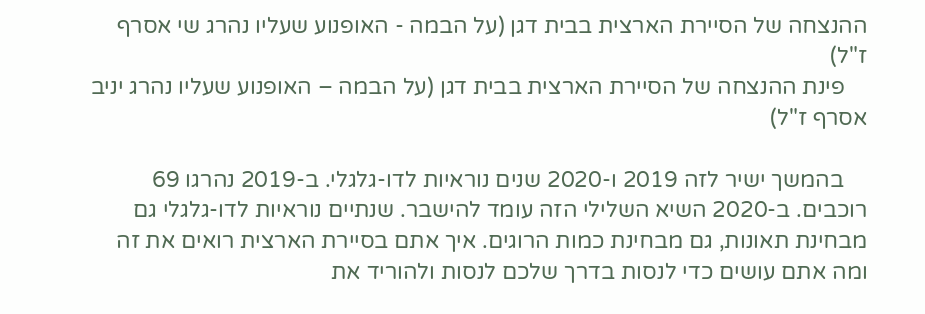ההנצחה של הסיירת הארצית בבית דגן (על הבמה - האופנוע שעליו נהרג שי אסרף ז"ל)
    פינת ההנצחה של הסיירת הארצית בבית דגן (על הבמה – האופנוע שעליו נהרג יניב אסרף ז"ל)

    בהמשך ישיר לזה 2019 ו-2020 שנים נוראיות לדו-גלגלי. ב-2019 נהרגו 69 רוכבים. ב-2020 השיא השלילי הזה עומד להישבר. שנתיים נוראיות לדו-גלגלי גם מבחינת תאונות, גם מבחינת כמות הרוגים. איך אתם בסיירת הארצית רואים את זה ומה אתם עושים כדי לנסות בדרך שלכם לנסות ולהוריד את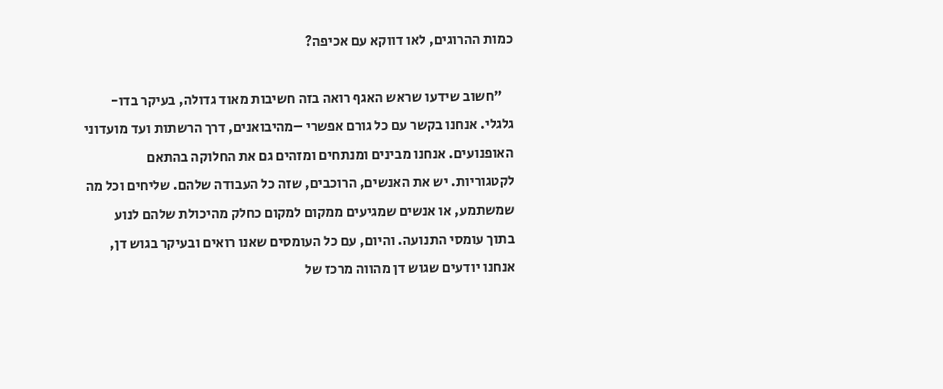כמות ההרוגים, לאו דווקא עם אכיפה?

    "חשוב שידעו שראש האגף רואה בזה חשיבות מאוד גדולה, בעיקר בדו-גלגלי. אנחנו בקשר עם כל גורם אפשרי –מהיבואנים, דרך הרשתות ועד מועדוני האופנועים. אנחנו מבינים ומנתחים ומזהים גם את החלוקה בהתאם לקטגוריות. יש את האנשים, הרוכבים, שזה כל העבודה שלהם. שליחים וכל מה שמשתמע, או אנשים שמגיעים ממקום למקום כחלק מהיכולת שלהם לנוע בתוך עומסי התנועה. והיום, עם כל העומסים שאנו רואים ובעיקר בגוש דן, אנחנו יודעים שגוש דן מהווה מרכז של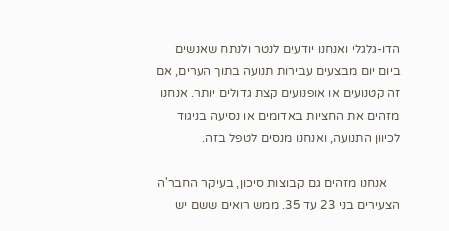הדו-גלגלי ואנחנו יודעים לנטר ולנתח שאנשים ביום יום מבצעים עבירות תנועה בתוך הערים, אם זה קטנועים או אופנועים קצת גדולים יותר. אנחנו מזהים את החציות באדומים או נסיעה בניגוד לכיוון התנועה, ואנחנו מנסים לטפל בזה.

    אנחנו מזהים גם קבוצות סיכון, בעיקר החבר'ה הצעירים בני 23 עד 35. ממש רואים ששם יש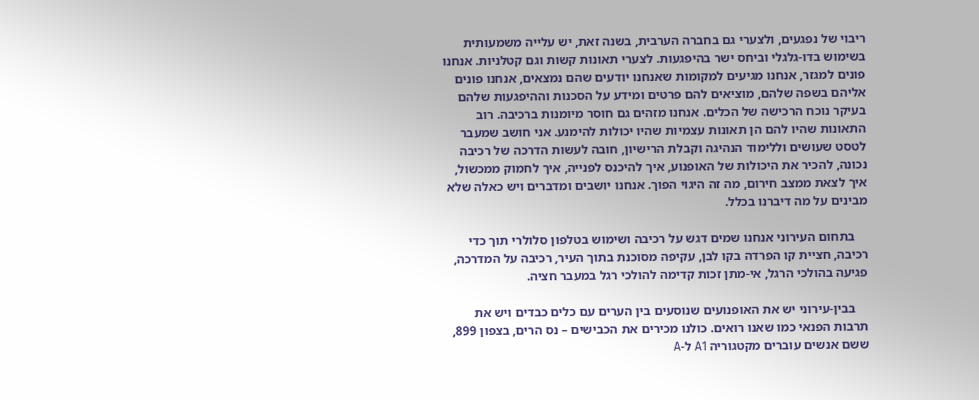ריבוי של נפגעים, ולצערי גם בחברה הערבית, בשנה זאת, יש עלייה משמעותית בשימוש בדו-גלגלי וביחס ישר בהיפגעות. לצערי תאונות קשות וגם קטלניות. אנחנו פונים למגזר, אנחנו מגיעים למקומות שאנחנו יודעים שהם נמצאים, אנחנו פונים אליהם בשפה שלהם, מוציאים להם פרטים ומידע על הסכנות וההיפגעות שלהם בעיקר נוכח הרכישה של הכלים. אנחנו מזהים גם חוסר מיומנות ברכיבה. רוב התאונות שהיו להם הן תאונות עצמיות שהיו יכולות להימנע. אני חושב שמעבר לטסט שעושים וללימוד הנהיגה וקבלת הרישיון, חובה לעשות הדרכה של רכיבה נכונה, להכיר את היכולות של האופנוע, איך להיכנס לפנייה, איך לחמוק ממכשול, איך לצאת ממצב חירום, מה זה היגוי הפוך. אנחנו יושבים ומדברים ויש כאלה שלא מבינים על מה דיברנו בכלל.

    בתחום העירוני אנחנו שמים דגש על רכיבה ושימוש בטלפון סלולרי תוך כדי רכיבה, חציית קו הפרדה בקו לבן, עקיפה מסוכנת בתוך העיר, רכיבה על המדרכה, פגיעה בהולכי הרגל, אי-מתן זכות קדימה להולכי רגל במעבר חציה.

    בבין-עירוני יש את האופנועים שנוסעים בין הערים עם כלים כבדים ויש את תרבות הפנאי כמו שאנו רואים. כולנו מכירים את הכבישים – נס הרים, בצפון 899, ששם אנשים עוברים מקטגוריה A1 ל-A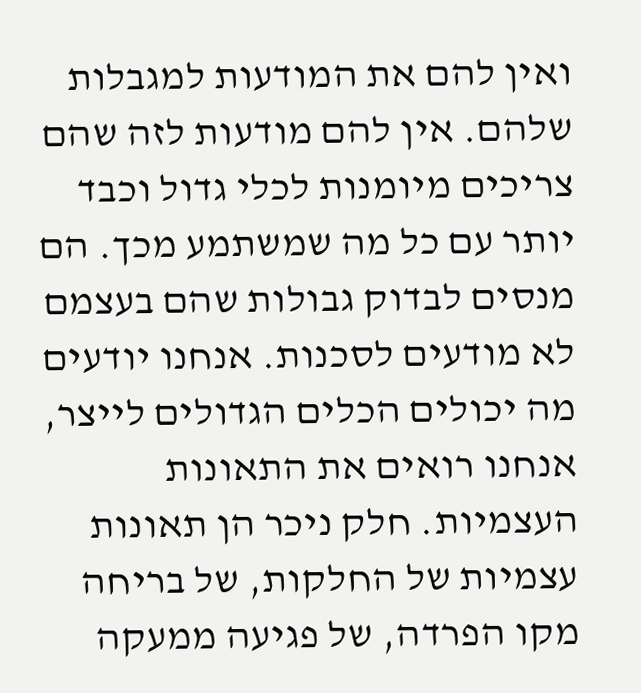ואין להם את המודעות למגבלות שלהם. אין להם מודעות לזה שהם צריכים מיומנות לכלי גדול וכבד יותר עם כל מה שמשתמע מכך. הם מנסים לבדוק גבולות שהם בעצמם לא מודעים לסכנות. אנחנו יודעים מה יכולים הכלים הגדולים לייצר, אנחנו רואים את התאונות העצמיות. חלק ניכר הן תאונות עצמיות של החלקות, של בריחה מקו הפרדה, של פגיעה ממעקה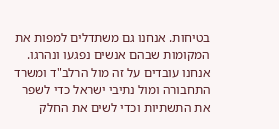בטיחות. אנחנו גם משתדלים למפות את המקומות שבהם אנשים נפגעו ונהרגו. אנחנו עובדים על זה מול הרלב"ד ומשרד התחבורה ומול נתיבי ישראל כדי לשפר את התשתיות וכדי לשים את החלק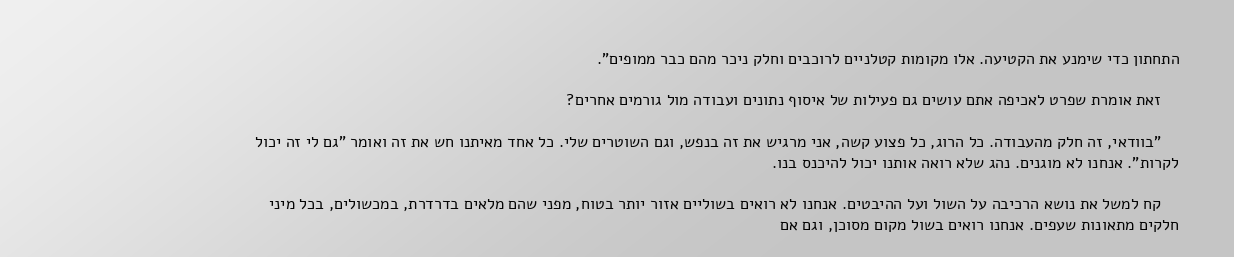התחתון כדי שימנע את הקטיעה. אלו מקומות קטלניים לרוכבים וחלק ניכר מהם כבר ממופים".

    זאת אומרת שפרט לאכיפה אתם עושים גם פעילות של איסוף נתונים ועבודה מול גורמים אחרים?

    "בוודאי, זה חלק מהעבודה. כל הרוג, כל פצוע קשה, אני מרגיש את זה בנפש, וגם השוטרים שלי. כל אחד מאיתנו חש את זה ואומר "גם לי זה יכול לקרות". אנחנו לא מוגנים. נהג שלא רואה אותנו יכול להיכנס בנו.

    קח למשל את נושא הרכיבה על השול ועל ההיבטים. אנחנו לא רואים בשוליים אזור יותר בטוח, מפני שהם מלאים בדרדרת, במכשולים, בכל מיני חלקים מתאונות שעפים. אנחנו רואים בשול מקום מסוכן, וגם אם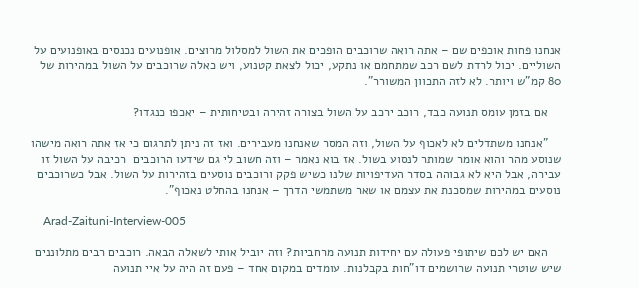אנחנו פחות אוכפים שם – אתה רואה שרוכבים הופכים את השול למסלול מרוצים. אופנועים נכנסים באופנועים על השוליים. יכול לרדת לשם רכב שמתחמם או נתקע, יכול לצאת קטנוע, ויש כאלה שרוכבים על השול במהירות של 80 קמ"ש ויותר. לא לזה התכוון המשורר".

    אם בזמן עומס תנועה כבד, רוכב ירכב על השול בצורה זהירה ובטיחותית – יאכפו כנגדו?

    "אנחנו משתדלים לא לאכוף על השול, וזה המסר שאנחנו מעבירים. ואז זה ניתן לתרגום כי אז אתה רואה מישהו שנוסע מהר והוא אומר שמותר לנסוע בשול. אז בוא נאמר – וזה חשוב לי גם שידעו הרוכבים  רכיבה על השול זו עבירה, אבל היא לא גבוהה בסדר העדיפויות שלנו כשיש פקק ורוכבים נוסעים בזהירות על השול. אבל כשרוכבים נוסעים במהירות שמסכנת את עצמם או שאר משתמשי הדרך – אנחנו בהחלט נאכוף".

    Arad-Zaituni-Interview-005

    האם יש לכם שיתופי פעולה עם יחידות תנועה מרחביות? וזה יוביל אותי לשאלה הבאה. רוכבים רבים מתלוננים שיש שוטרי תנועה שרושמים דו"חות בקבלנות. עומדים במקום אחד – פעם זה היה על איי תנועה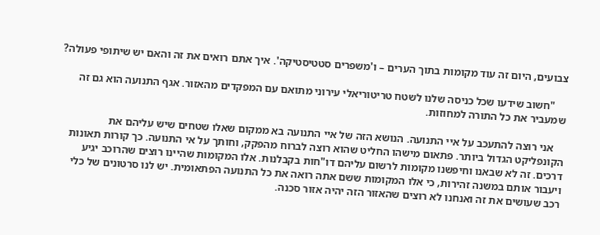צבועים, היום זה עוד מקומות בתוך הערים – ו'משפרים סטטיסטיקה'. איך אתם רואים את זה והאם יש שיתופי פעולה?

    "חשוב שידעו שכל כניסה שלנו לשטח טריטוריאלי עירוני מתואם עם המפקדים מהאזור. אגף התנועה הוא גם זה שמעביר את כל התורה למחוזות.

    אני רוצה להתעכב על איי התנועה. הנושא הזה של איי התנועה בא ממקום שאלו שטחים שיש עליהם את הקונפליקט הגדול ביותר. פתאום מישהו החליט שהוא רוצה לברוח מהפקק, וחותך על אי התנועה. כך קורות תאונות דרכים. זה לא שבאנו וחיפשנו מקומות לרשום עליהם דו"חות בקבלנות. אלו המקומות שהיינו רוצים שהרוכב יגיע ויעבור אותם במשנה זהירות, כי אלו המקומות ששם אתה רואה את כל התנועה הפתאומית. יש לנו סרטונים של כלי רכב שעושים את זה ואנחנו לא רוצים שהאזור הזה יהיה אזור סכנה.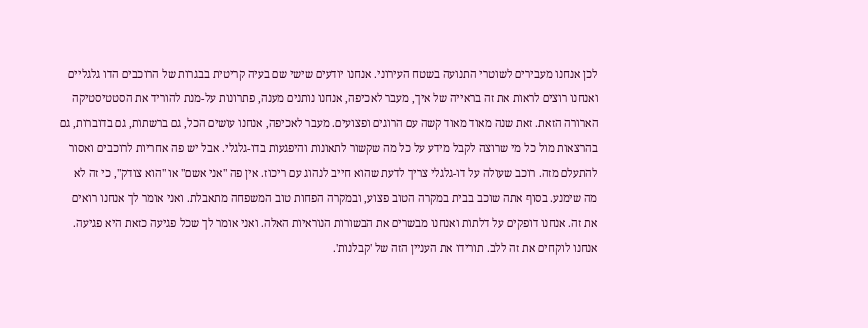לכן אנחנו מעבירים לשוטרי התנועה בשטח העירוני. אנחנו יודעים שישי שם בעיה קריטית בבגרות של הרוכבים הדו גלגליים ואנחנו רוצים לראות את זה בראייה של איך, מעבר לאכיפה, אנחנו נותנים מענה, פתרונות על-מנת להוריד את הסטטיסטיקה הארורה הזאת. זאת שנה מאוד מאוד קשה עם הרוגים ופצועים. מעבר לאכיפה, אנחנו עושים הכל, גם ברשתות, גם בדוברות, גם בהרצאות מול כל מי שרוצה לקבל מידע על כל מה שקשור לתאונות והיפגעות בדו-גלגלי. אבל יש פה אחריות לרוכבים ואסור להתעלם מזה. רוכב שעולה על דו-גלגלי צריך לדעת שהוא חייב לנהוג עם ריכוז. אין פה "אני אשם" או "הוא צודק", כי זה לא מה שימנע. בסוף אתה שוכב בבית במקרה הטוב פצוע, ובמקרה הפחות טוב המשפחה מתאבלת. ואני אומר לך אנחנו רואים את זה. אנחנו דופקים על דלתות ואנחנו מבשרים את הבשורות הנוראיות האלה. ואני אומר לך שכל פגיעה כזאת היא פגיעה. אנחנו לוקחים את זה ללב. תורידו את העניין הזה של 'קבלנות'.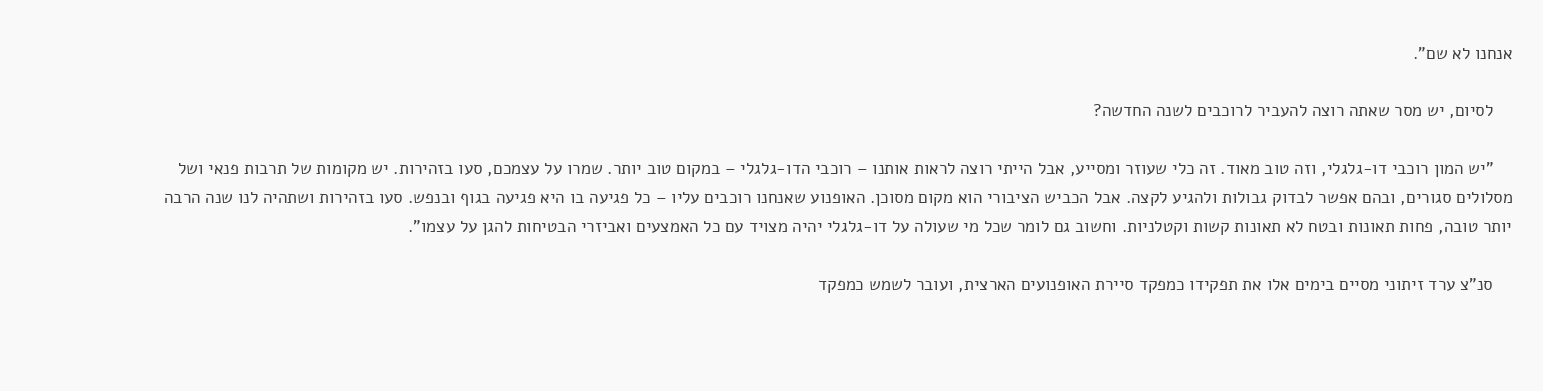אנחנו לא שם".

    לסיום, יש מסר שאתה רוצה להעביר לרוכבים לשנה החדשה?

    "יש המון רוכבי דו-גלגלי, וזה טוב מאוד. זה כלי שעוזר ומסייע, אבל הייתי רוצה לראות אותנו – רוכבי הדו-גלגלי – במקום טוב יותר. שמרו על עצמכם, סעו בזהירות. יש מקומות של תרבות פנאי ושל מסלולים סגורים, ובהם אפשר לבדוק גבולות ולהגיע לקצה. אבל הכביש הציבורי הוא מקום מסוכן. האופנוע שאנחנו רוכבים עליו – כל פגיעה בו היא פגיעה בגוף ובנפש. סעו בזהירות ושתהיה לנו שנה הרבה יותר טובה, פחות תאונות ובטח לא תאונות קשות וקטלניות. וחשוב גם לומר שכל מי שעולה על דו-גלגלי יהיה מצויד עם כל האמצעים ואביזרי הבטיחות להגן על עצמו".

    סנ"צ ערד זיתוני מסיים בימים אלו את תפקידו כמפקד סיירת האופנועים הארצית, ועובר לשמש כמפקד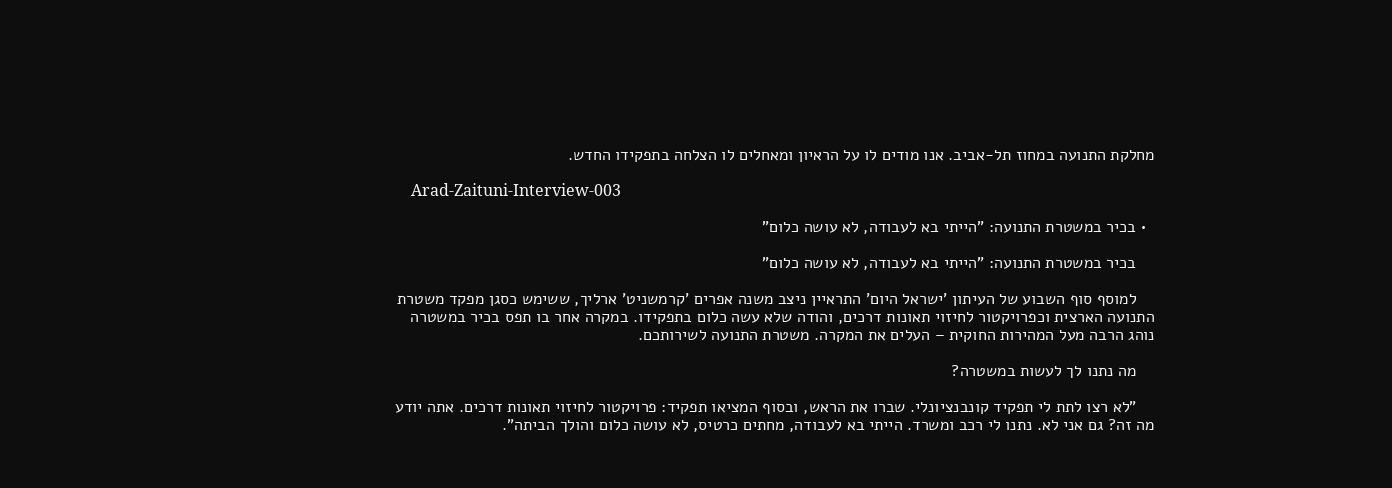מחלקת התנועה במחוז תל-אביב. אנו מודים לו על הראיון ומאחלים לו הצלחה בתפקידו החדש.

    Arad-Zaituni-Interview-003

  • בכיר במשטרת התנועה: "הייתי בא לעבודה, לא עושה כלום"

    בכיר במשטרת התנועה: "הייתי בא לעבודה, לא עושה כלום"

    למוסף סוף השבוע של העיתון 'ישראל היום' התראיין ניצב משנה אפרים 'קרמשניט' ארליך, ששימש כסגן מפקד משטרת התנועה הארצית וכפרויקטור לחיזוי תאונות דרכים, והודה שלא עשה כלום בתפקידו. במקרה אחר בו תפס בכיר במשטרה נוהג הרבה מעל המהירות החוקית – העלים את המקרה. משטרת התנועה לשירותכם.

    מה נתנו לך לעשות במשטרה?

    "לא רצו לתת לי תפקיד קונבנציונלי. שברו את הראש, ובסוף המציאו תפקיד: פרויקטור לחיזוי תאונות דרכים. אתה יודע מה זה? גם אני לא. נתנו לי רכב ומשרד. הייתי בא לעבודה, מחתים כרטיס, לא עושה כלום והולך הביתה".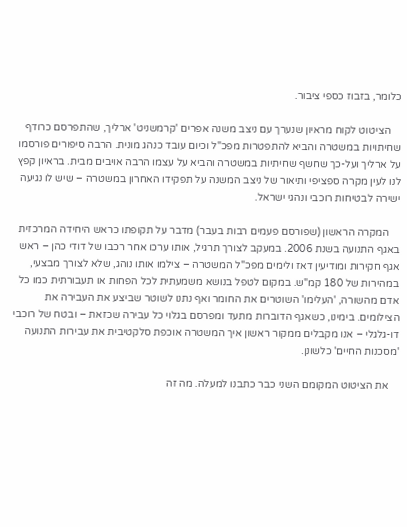כלומר, בזבוז כספי ציבור.

    הציטוט לקוח מראיון שנערך עם ניצב משנה אפרים 'קרמשניט' ארליך, שהתפרסם כרודף שחיתויות במשטרה והביא להתפטרות מפכ"ל וכיום עובד כנהג מונית. הרבה סיפורים פורסמו על ארליך ועל-כך שחשף שחיתיות במשטרה והביא על עצמו הרבה אויבים מבית. בראיון קפץ לנו לעין מקרה ספציפי ותיאור של ניצב המשנה על תפקידו האחרון במשטרה – שיש לו נגיעה ישירה לבטיחות רוכבי ונהגי ישראל.

    המקרה הראשון (שפורסם פעמים רבות בעבר) מדבר על תקופתו כראש היחידה המרכזית באגף התנועה בשנת 2006. במעקב לצורך תרגיל, אותו ערכו אחר רכבו של דודי כהן – ראש אגף חקירות ומודיעין דאז ולימים מפכ"ל המשטרה – צילמו אותו נוהג, שלא לצורך מבצעי, במהירות של 180 קמ"ש. במקום לטפל בנושא משמעתית לכל הפחות או תעבורתית כמו כל אדם מהשורה, 'העלימו' השוטרים את החומר ואף נתנו לשוטר שביצע את העבירה את הצילומים. בימינו, כשאגף הדוברות מתעד ומפרסם בגלוי כל עבירה שכזאת – ובטח של רוכבי דו-גלגלי – אנו מקבלים ממקור ראשון איך המשטרה אוכפת סלקטיבית את עבירות התנועה 'מסכנות החיים' כלשונן.

    את הציטוט המקומם השני כבר כתבנו למעלה. מה זה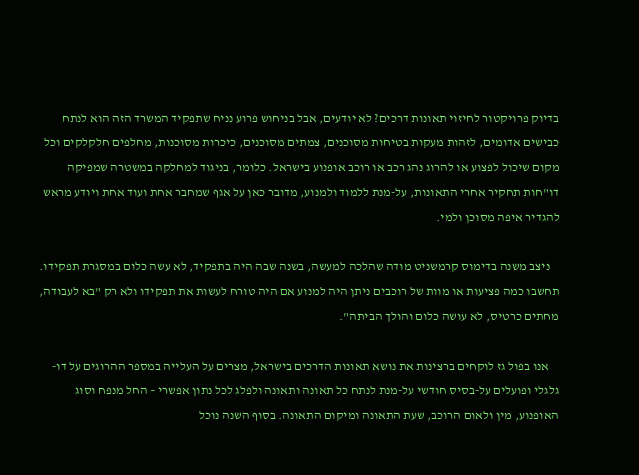בדיוק פרויקטור לחיזוי תאונות דרכים? לא יודעים, אבל בניחוש פרוע נניח שתפקיד המשרד הזה הוא לנתח כבישים אדומים, לזהות מעקות בטיחות מסוכנים, צמתים מסוכנים, כיכרות מסוכנות, מחלפים חלקלקים וכל מקום שיכול לפצוע או להרוג נהג רכב או רוכב אופנוע בישראל. כלומר, בניגוד למחלקה במשטרה שמפיקה דו"חות תחקיר אחרי התאונות, על-מנת ללמוד ולמנוע, מדובר כאן על אגף שמחבר אחת ועוד אחת ויודע מראש להגדיר איפה מסוכן ולמי.

    ניצב משנה בדימוס קרמשניט מודה שהלכה למעשה, בשנה שבה היה בתפקיד, לא עשה כלום במסגרת תפקידו. תחשבו כמה פציעות או מוות של רוכבים ניתן היה למנוע אם היה טורח לעשות את תפקידו ולא רק "בא לעבודה, מחתים כרטיס, לא עושה כלום והולך הביתה".

    אנו בפול גז לוקחים ברצינות את נושא תאונות הדרכים בישראל, מצרים על העלייה במספר ההרוגים על דו-גלגלי ופועלים על-בסיס חודשי על-מנת לנתח כל תאונה ותאונה ולפלג לכל נתון אפשרי – החל מנפח וסוג האופנוע, מין ולאום הרוכב, שעת התאונה ומיקום התאונה. בסוף השנה נוכל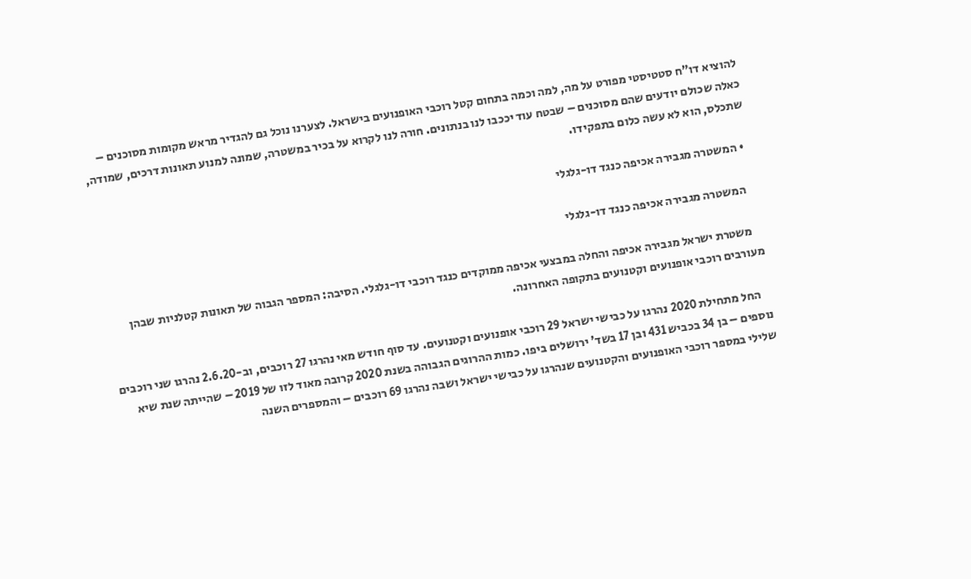להוציא דו"ח סטטיסטי מפורט על מה, למה וכמה בתחום קטל רוכבי האופנועים בישראל. לצערנו נוכל גם להגדיר מראש מקומות מסוכנים – כאלה שכולם יודעים שהם מסוכנים – שבטח עוד יככבו לנו בנתונים. חורה לנו לקרוא על בכיר במשטרה, שמונה למנוע תאונות דרכים, שמודה, שתכלס, הוא לא עשה כלום בתפקידו.

  • המשטרה מגבירה אכיפה כנגד דו-גלגלי

    המשטרה מגבירה אכיפה כנגד דו-גלגלי

    משטרת ישראל מגבירה אכיפה והחלה במבצעי אכיפה ממוקדים כנגד רוכבי דו-גלגלי. הסיבה: המספר הגבוה של תאונות קטלניות שבהן מעורבים רוכבי אופנועים וקטנועים בתקופה האחרונה.

    החל מתחילת 2020 נהרגו על כבישי ישראל 29 רוכבי אופנועים וקטנועים. עד סוף חודש מאי נהרגו 27 רוכבים, וב-2.6.20 נהרגו שני רוכבים נוספים – בן 34 בכביש 431 ובן 17 בשד' ירושלים ביפו. כמות ההרוגים הגבוהה בשנת 2020 קרובה מאוד לזו של 2019 – שהייתה שנת שיא שלילי במספר רוכבי האופנועים והקטנועים שנהרגו על כבישי ישראל ושבה נהרגו 69 רוכבים – והמספרים השנה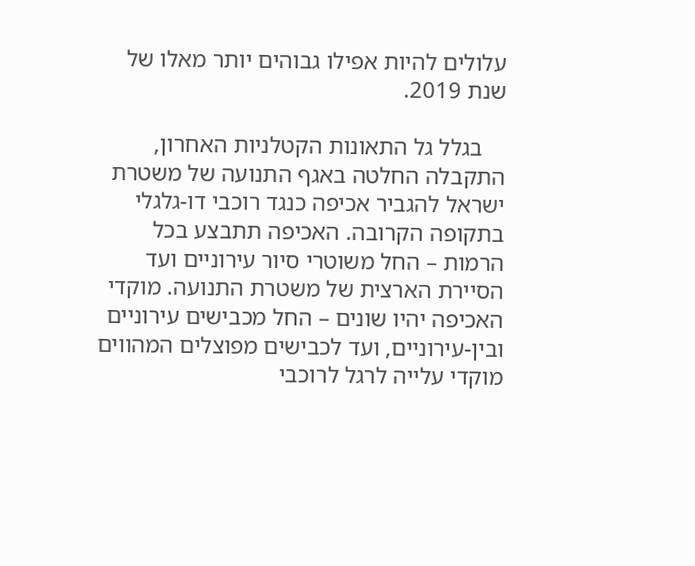עלולים להיות אפילו גבוהים יותר מאלו של שנת 2019.

    בגלל גל התאונות הקטלניות האחרון, התקבלה החלטה באגף התנועה של משטרת ישראל להגביר אכיפה כנגד רוכבי דו-גלגלי בתקופה הקרובה. האכיפה תתבצע בכל הרמות – החל משוטרי סיור עירוניים ועד הסיירת הארצית של משטרת התנועה. מוקדי האכיפה יהיו שונים – החל מכבישים עירוניים ובין-עירוניים, ועד לכבישים מפוצלים המהווים מוקדי עלייה לרגל לרוכבי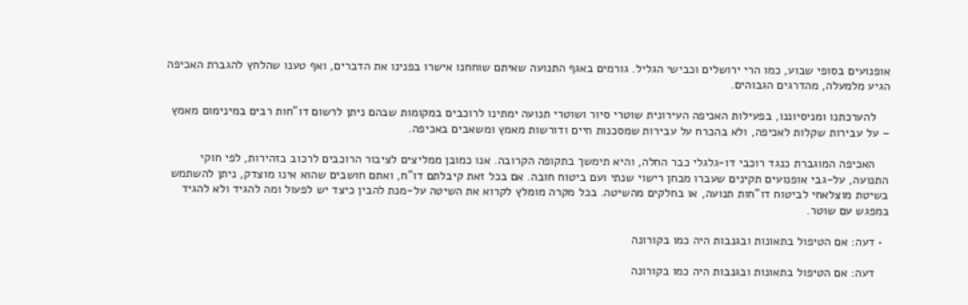אופנועים בסופי שבוע, כמו הרי ירושלים וכבישי הגליל. גורמים באגף התנועה שאיתם שוחחנו אישרו בפנינו את הדברים, ואף טענו שהלחץ להגברת האכיפה הגיע מלמעלה, מהדרגים הגבוהים.

    להערכתנו ומניסיוננו, בפעילות האכיפה העירונית שוטרי סיור ושוטרי תנועה ימתינו לרוכבים במקומות שבהם ניתן לרשום דו"חות רבים במינימום מאמץ – על עבירות שקלות לאכיפה, ולא בהכרח על עבירות שמסכנות חיים ודורשות מאמץ ומשאבים באכיפה.

    האכיפה המוגברת כנגד רוכבי דו-גלגלי כבר החלה, והיא תימשך בתקופה הקרובה. אנו כמובן ממליצים לציבור הרוכבים לרכוב בזהירות, לפי חוקי התנועה, על-גבי אופנועים תקינים שעברו מבחן רישוי שנתי ועם ביטוח חובה. אם בכל זאת קיבלתם דו"ח, ואתם חושבים שהוא אינו מוצדק, ניתן להשתמש בשיטת מוצלאחי לביטוח דו"חות תנועה, או בחלקים מהשיטה. בכל מקרה מומלץ לקרוא את השיטה על-מנת להבין כיצד יש לפעול ומה להגיד ולא להגיד במפגש עם שוטר.

  • דעה: אם הטיפול בתאונות ובגנבות היה כמו בקורונה

    דעה: אם הטיפול בתאונות ובגנבות היה כמו בקורונה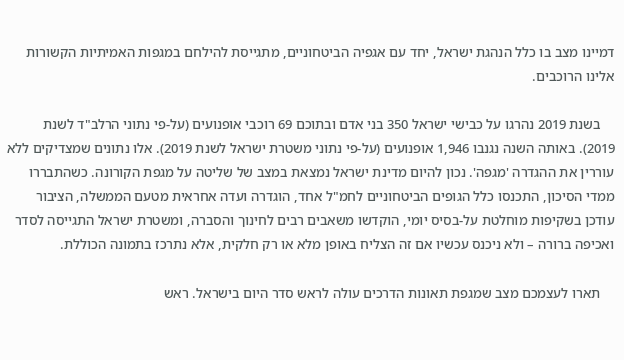דמיינו מצב בו כלל הנהגת ישראל, יחד עם אגפיה הביטחוניים, מתגייסת להילחם במגפות האמיתיות הקשורות אלינו הרוכבים.

    בשנת 2019 נהרגו על כבישי ישראל 350 בני אדם ובתוכם 69 רוכבי אופנועים (על-פי נתוני הרלב"ד לשנת 2019). באותה השנה נגנבו 1,946 אופנועים (על-פי נתוני משטרת ישראל לשנת 2019). אלו נתונים שמצדיקים ללא עוררין את ההגדרה 'מגפה'. נכון להיום מדינת ישראל נמצאת במצב של שליטה על מגפת הקורונה. כשהתבררו ממדי הסיכון, התכנסו כלל הגופים הביטחוניים לחמ"ל אחד, הוגדרה ועדה אחראית מטעם הממשלה, הציבור עודכן בשקיפות מוחלטת על-בסיס יומי, הוקדשו משאבים רבים לחינוך והסברה, ומשטרת ישראל התגייסה לסדר ואכיפה ברורה – ולא ניכנס עכשיו אם זה הצליח באופן מלא או רק חלקית, אלא נתרכז בתמונה הכוללת.

    תארו לעצמכם מצב שמגפת תאונות הדרכים עולה לראש סדר היום בישראל. ראש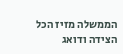הממשלה מזיז הכל הצידה ודואג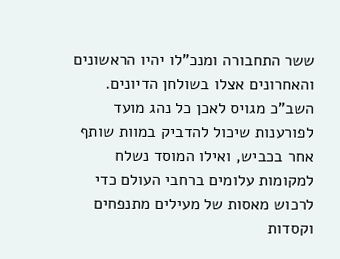ששר התחבורה ומנכ"לו יהיו הראשונים והאחרונים אצלו בשולחן הדיונים. השב"כ מגויס לאכן כל נהג מועד לפורענות שיכול להדביק במוות שותף אחר בכביש, ואילו המוסד נשלח למקומות עלומים ברחבי העולם כדי לרכוש מאסות של מעילים מתנפחים וקסדות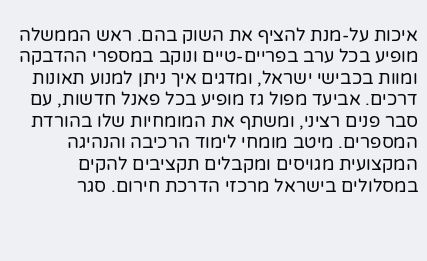איכות על-מנת להציף את השוק בהם. ראש הממשלה מופיע בכל ערב בפריים-טיים ונוקב במספרי ההדבקה ומוות בכבישי ישראל, ומדגים איך ניתן למנוע תאונות דרכים. אביעד מפול גז מופיע בכל פאנל חדשות, עם סבר פנים רציני, ומשתף את המומחיות שלו בהורדת המספרים. מיטב מומחי לימוד הרכיבה והנהיגה המקצועית מגויסים ומקבלים תקציבים להקים במסלולים בישראל מרכזי הדרכת חירום. סגר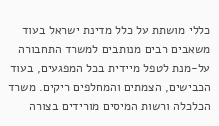כללי מושתת על כלל מדינת ישראל בעוד משאבים רבים מנותבים למשרד התחבורה על-מנת לטפל מיידית בכל המפגעים, בעוד הכבישים, הצמתים והמחלפים ריקים. משרד הכלכלה ורשות המיסים מורידים בצורה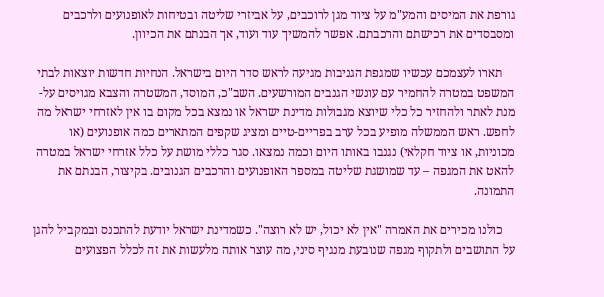גורפת את המיסים והמע"מ על ציוד מגן לרוכבים, על אביזרי שליטה ובטיחות לאופנועים ולרכבים ומסבסדים את רכישתם והרכבתם. אפשר להמשיך עוד ועוד, אך הבנתם את הכיוון.

    תארו לעצמכם עכשיו שמגפת הגניבות מגיעה לראש סדר היום בישראל. הנחיות חדשות יוצאות לבתי המשפט במטרה להחמיר עם עונשי הגנבים המורשעים. השב"כ, המוסד, המשטרה והצבא מגויסים על-מנת לאתר ולהחזיר כל כלי שיוצא מגבולות מדינת ישראל או נמצא בכל מקום בו אין לאזרחי ישראל מה לחפש. ראש הממשלה מופיע בכל ערב בפריים-טיים ומציג שקפים המתארים כמה אופנועים (או מכוניות, או ציוד חקלאי) נגנבו באותו היום וכמה נמצאו. סגר כללי מושת על כלל אזרחי ישראל במטרה להאט את המגפה – עד שמושגת שליטה במספר האופנועים והרכבים הגנובים. בקיצור, הבנתם את התמונה.

    כולנו מכירים את האמרה "אין לא יכול, יש לא רוצה". כשמדינת ישראל יודעת להתכנס ובמקביל להגן על התושבים ולתקוף מגפה שנובעת מנגיף סיני, מה עוצר אותה מלעשות את זה לכלל הפצועים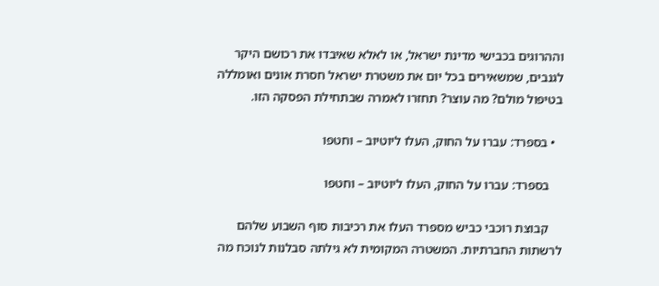וההרוגים בכבישי מדינת ישראל, או לאלא שאיבדו את רכושם היקר לגנבים, שמשאירים בכל יום את משטרת ישראל חסרת אונים ואומללה בטיפול מולם? מה עוצר? תחזרו לאמרה שבתחילת הפסקה הזו.

  • בספרד: עברו על החוק, העלו ליוטיוב – וחטפו

    בספרד: עברו על החוק, העלו ליוטיוב – וחטפו

    קבוצת רוכבי כביש מספרד העלו את רכיבות סוף השבוע שלהם לרשתות החברתיות. המשטרה המקומית לא גילתה סבלנות לנוכח מה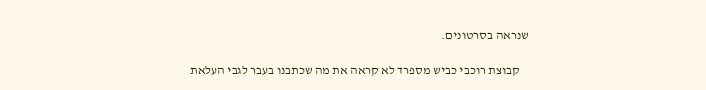שנראה בסרטונים.

    קבוצת רוכבי כביש מספרד לא קראה את מה שכתבנו בעבר לגבי העלאת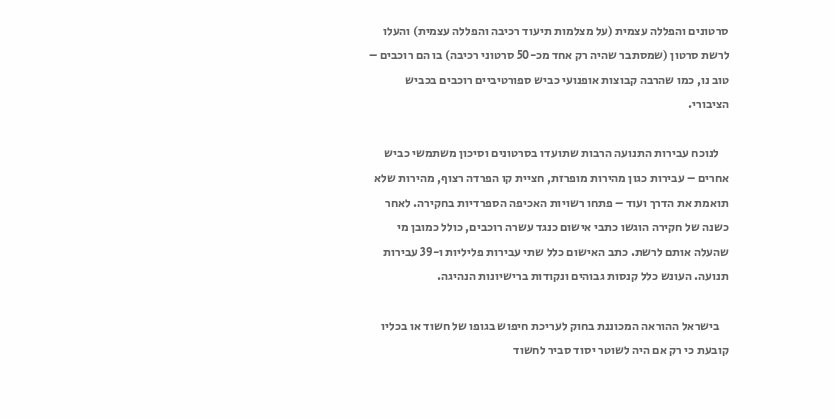סרטונים והפללה עצמית (על מצלמות תיעוד רכיבה והפללה עצמית) והעלו לרשת סרטון (שמסתבר שהיה רק אחד מכ-50 סרטוני רכיבה) בו הם רוכבים – טוב נו, כמו שהרבה קבוצות אופנועי כביש ספורטיביים רוכבים בכביש הציבורי.

    לנוכח עבירות התנועה הרבות שתועדו בסרטונים וסיכון משתמשי כביש אחרים – עבירות כגון מהירות מופרזת, חציית קו הפרדה רצוף, מהירות שלא תואמת את הדרך ועוד – פתחו רשויות האכיפה הספרדיות בחקירה. לאחר כשנה של חקירה הוגשו כתבי אישום כנגד עשרה רוכבים, כולל כמובן מי שהעלה אותם לרשת. כתב האישום כלל שתי עבירות פליליות ו-39 עבירות תנועה. העונש כלל קנסות גבוהים ונקודות ברישיונות הנהיגה.

    בישראל ההוראה המכוננת בחוק לעריכת חיפוש בגופו של חשוד או בכליו קובעת כי רק אם היה לשוטר יסוד סביר לחשוד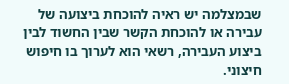שבמצלמה יש ראיה להוכחת ביצועה של עבירה או להוכחת הקשר שבין החשוד לבין ביצוע העבירה, רשאי הוא לערוך בו חיפוש חיצוני.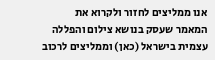אנו ממליצים לחזור ולקרוא את המאמר שעסק בנושא צילום והפללה עצמית בישראל (כאן) וממליצים לרכוב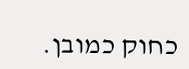כחוק כמובן.